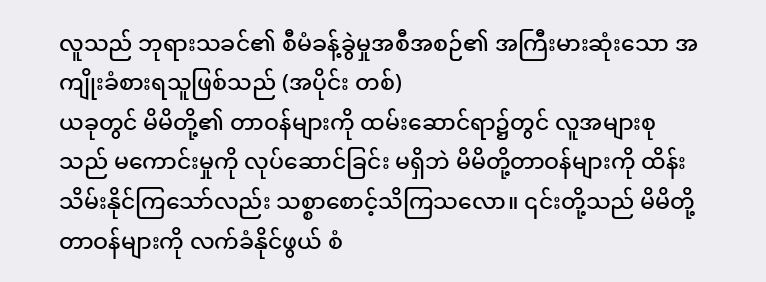လူသည် ဘုရားသခင်၏ စီမံခန့်ခွဲမှုအစီအစဉ်၏ အကြီးမားဆုံးသော အကျိုးခံစားရသူဖြစ်သည် (အပိုင်း တစ်)
ယခုတွင် မိမိတို့၏ တာဝန်များကို ထမ်းဆောင်ရာ၌တွင် လူအများစုသည် မကောင်းမှုကို လုပ်ဆောင်ခြင်း မရှိဘဲ မိမိတို့တာဝန်များကို ထိန်းသိမ်းနိုင်ကြသော်လည်း သစ္စာစောင့်သိကြသလော။ ၎င်းတို့သည် မိမိတို့တာဝန်များကို လက်ခံနိုင်ဖွယ် စံ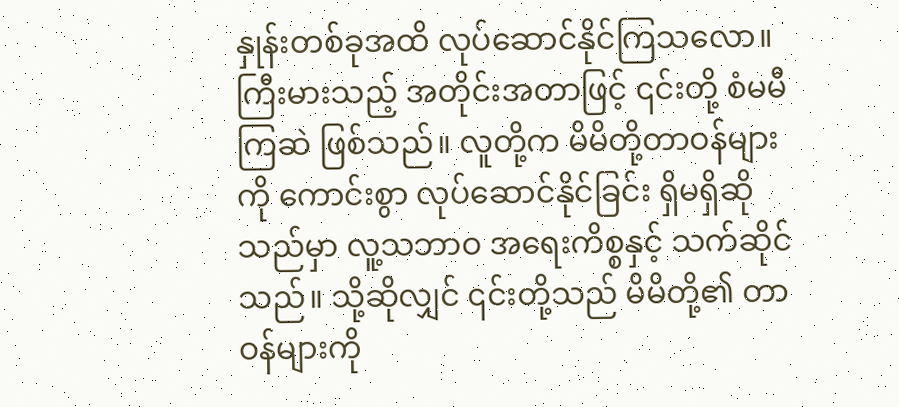နှုန်းတစ်ခုအထိ လုပ်ဆောင်နိုင်ကြသလော။ ကြီးမားသည့် အတိုင်းအတာဖြင့် ၎င်းတို့ စံမမီကြဆဲ ဖြစ်သည်။ လူတို့က မိမိတို့တာဝန်များကို ကောင်းစွာ လုပ်ဆောင်နိုင်ခြင်း ရှိမရှိဆိုသည်မှာ လူ့သဘာဝ အရေးကိစ္စနှင့် သက်ဆိုင်သည်။ သို့ဆိုလျှင် ၎င်းတို့သည် မိမိတို့၏ တာဝန်များကို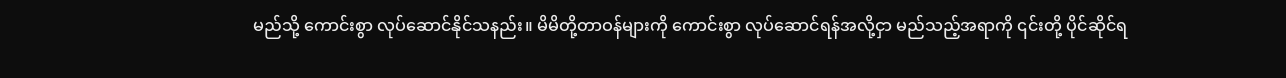မည်သို့ ကောင်းစွာ လုပ်ဆောင်နိုင်သနည်း။ မိမိတို့တာဝန်များကို ကောင်းစွာ လုပ်ဆောင်ရန်အလို့ငှာ မည်သည့်အရာကို ၎င်းတို့ ပိုင်ဆိုင်ရ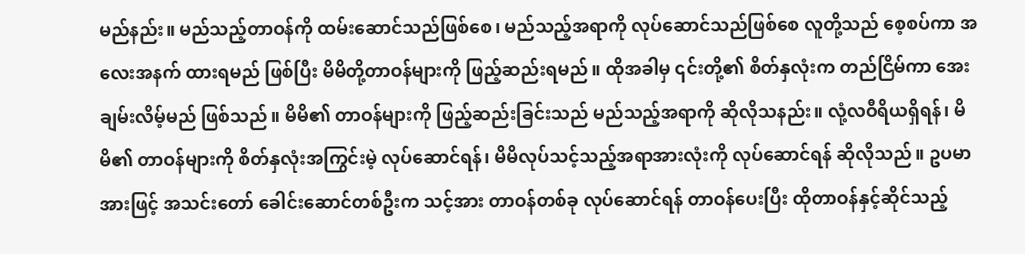မည်နည်း။ မည်သည့်တာဝန်ကို ထမ်းဆောင်သည်ဖြစ်စေ၊ မည်သည့်အရာကို လုပ်ဆောင်သည်ဖြစ်စေ လူတို့သည် စေ့စပ်ကာ အလေးအနက် ထားရမည် ဖြစ်ပြီး မိမိတို့တာဝန်များကို ဖြည့်ဆည်းရမည်။ ထိုအခါမှ ၎င်းတို့၏ စိတ်နှလုံးက တည်ငြိမ်ကာ အေးချမ်းလိမ့်မည် ဖြစ်သည်။ မိမိ၏ တာဝန်များကို ဖြည့်ဆည်းခြင်းသည် မည်သည့်အရာကို ဆိုလိုသနည်း။ လုံ့လဝီရိယရှိရန်၊ မိမိ၏ တာဝန်များကို စိတ်နှလုံးအကြွင်းမဲ့ လုပ်ဆောင်ရန်၊ မိမိလုပ်သင့်သည့်အရာအားလုံးကို လုပ်ဆောင်ရန် ဆိုလိုသည်။ ဥပမာအားဖြင့် အသင်းတော် ခေါင်းဆောင်တစ်ဦးက သင့်အား တာဝန်တစ်ခု လုပ်ဆောင်ရန် တာဝန်ပေးပြီး ထိုတာဝန်နှင့်ဆိုင်သည့်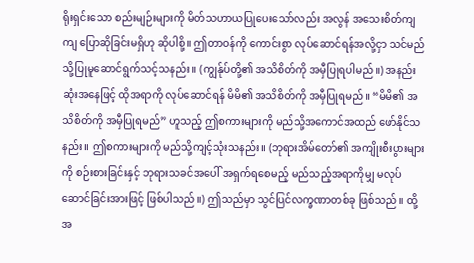ရိုးရှင်းသော စည်းမျဉ်းများကို မိတ်သဟာယပြုပေးသော်လည်း အလွန် အသေးစိတ်ကျကျ ပြောဆိုခြင်းမရှိဟု ဆိုပါစို့။ ဤတာဝန်ကို ကောင်းစွာ လုပ်ဆောင်ရန်အလို့ငှာ သင်မည်သို့ပြုမူဆောင်ရွက်သင့်သနည်း။ (ကျွန်ုပ်တို့၏ အသိစိတ်ကို အမှီပြုရပါမည်။) အနည်းဆုံးအနေဖြင့် ထိုအရာကို လုပ်ဆောင်ရန် မိမိ၏ အသိစိတ်ကို အမှီပြုရမည်။ “မိမိ၏ အသိစိတ်ကို အမှီပြုရမည်” ဟူသည့် ဤစကားများကို မည်သို့အကောင်အထည် ဖော်နိုင်သနည်း။ ဤစကားများကို မည်သို့ကျင့်သုံးသနည်း။ (ဘုရားအိမ်တော်၏ အကျိုးစီးပွားများကို စဉ်းစားခြင်းနှင့် ဘုရားသခင်အပေါ် အရှက်ရစေမည့် မည်သည့်အရာကိုမျှ မလုပ်ဆောင်ခြင်းအားဖြင့် ဖြစ်ပါသည်။) ဤသည်မှာ သွင်ပြင်လက္ခဏာတစ်ခု ဖြစ်သည်။ ထို့အ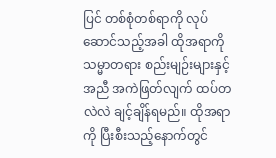ပြင် တစ်စုံတစ်ရာကို လုပ်ဆောင်သည့်အခါ ထိုအရာကို သမ္မာတရား စည်းမျဉ်းများနှင့်အညီ အကဲဖြတ်လျက် ထပ်တလဲလဲ ချင့်ချိန်ရမည်။ ထိုအရာကို ပြီးစီးသည့်နောက်တွင်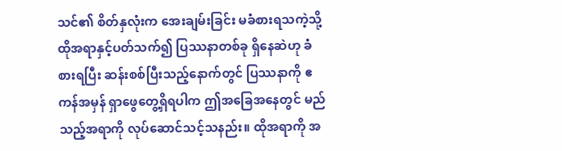သင်၏ စိတ်နှလုံးက အေးချမ်းခြင်း မခံစားရသကဲ့သို့ ထိုအရာနှင့်ပတ်သက်၍ ပြဿနာတစ်ခု ရှိနေဆဲဟု ခံစားရပြီး ဆန်းစစ်ပြီးသည့်နောက်တွင် ပြဿနာကို ဧကန်အမှန် ရှာဖွေတွေ့ရှိရပါက ဤအခြေအနေတွင် မည်သည့်အရာကို လုပ်ဆောင်သင့်သနည်း။ ထိုအရာကို အ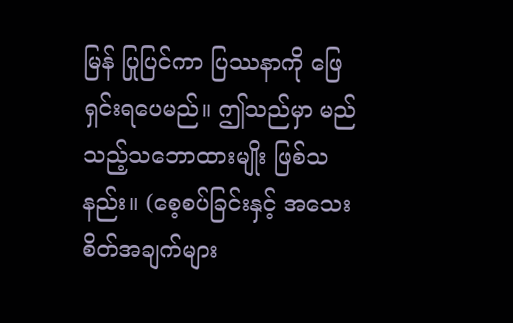မြန် ပြုပြင်ကာ ပြဿနာကို ဖြေရှင်းရပေမည်။ ဤသည်မှာ မည်သည့်သဘောထားမျိုး ဖြစ်သနည်း။ (စေ့စပ်ခြင်းနှင့် အသေးစိတ်အချက်များ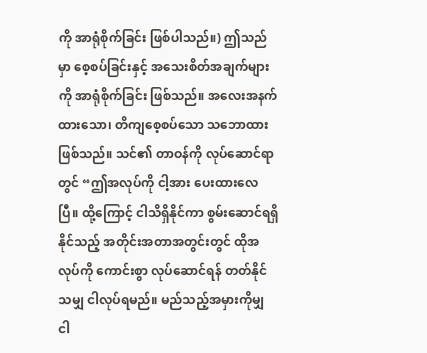ကို အာရုံစိုက်ခြင်း ဖြစ်ပါသည်။) ဤသည်မှာ စေ့စပ်ခြင်းနှင့် အသေးစိတ်အချက်များကို အာရုံစိုက်ခြင်း ဖြစ်သည်။ အလေးအနက်ထားသော၊ တိကျစေ့စပ်သော သဘောထား ဖြစ်သည်။ သင်၏ တာဝန်ကို လုပ်ဆောင်ရာတွင် “ဤအလုပ်ကို ငါ့အား ပေးထားလေပြီ။ ထို့ကြောင့် ငါသိရှိနိုင်ကာ စွမ်းဆောင်ရရှိနိုင်သည့် အတိုင်းအတာအတွင်းတွင် ထိုအလုပ်ကို ကောင်းစွာ လုပ်ဆောင်ရန် တတ်နိုင်သမျှ ငါလုပ်ရမည်။ မည်သည့်အမှားကိုမျှ ငါ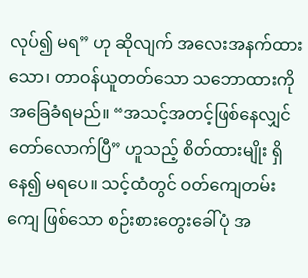လုပ်၍ မရ” ဟု ဆိုလျက် အလေးအနက်ထားသော၊ တာဝန်ယူတတ်သော သဘောထားကို အခြေခံရမည်။ “အသင့်အတင့်ဖြစ်နေလျှင် တော်လောက်ပြီ” ဟူသည့် စိတ်ထားမျိုး ရှိနေ၍ မရပေ။ သင့်ထံတွင် ဝတ်ကျေတမ်းကျေ ဖြစ်သော စဉ်းစားတွေးခေါ်ပုံ အ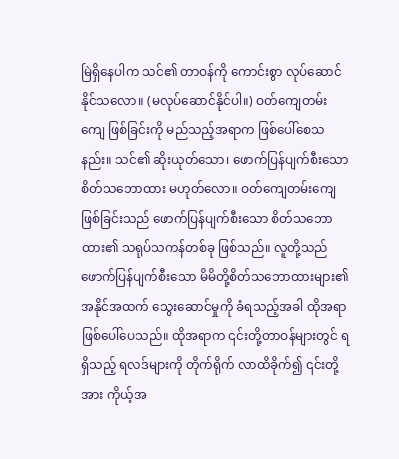မြဲရှိနေပါက သင်၏ တာဝန်ကို ကောင်းစွာ လုပ်ဆောင်နိုင်သလော။ (မလုပ်ဆောင်နိုင်ပါ။) ဝတ်ကျေတမ်းကျေ ဖြစ်ခြင်းကို မည်သည့်အရာက ဖြစ်ပေါ်စေသနည်း။ သင်၏ ဆိုးယုတ်သော၊ ဖောက်ပြန်ပျက်စီးသော စိတ်သဘောထား မဟုတ်လော။ ဝတ်ကျေတမ်းကျေ ဖြစ်ခြင်းသည် ဖောက်ပြန်ပျက်စီးသော စိတ်သဘောထား၏ သရုပ်သကန်တစ်ခု ဖြစ်သည်။ လူတို့သည် ဖောက်ပြန်ပျက်စီးသော မိမိတို့စိတ်သဘောထားများ၏ အနိုင်အထက် သွေးဆောင်မှုကို ခံရသည့်အခါ ထိုအရာ ဖြစ်ပေါ်ပေသည်။ ထိုအရာက ၎င်းတို့တာဝန်များတွင် ရရှိသည့် ရလဒ်များကို တိုက်ရိုက် လာထိခိုက်၍ ၎င်းတို့အား ကိုယ့်အ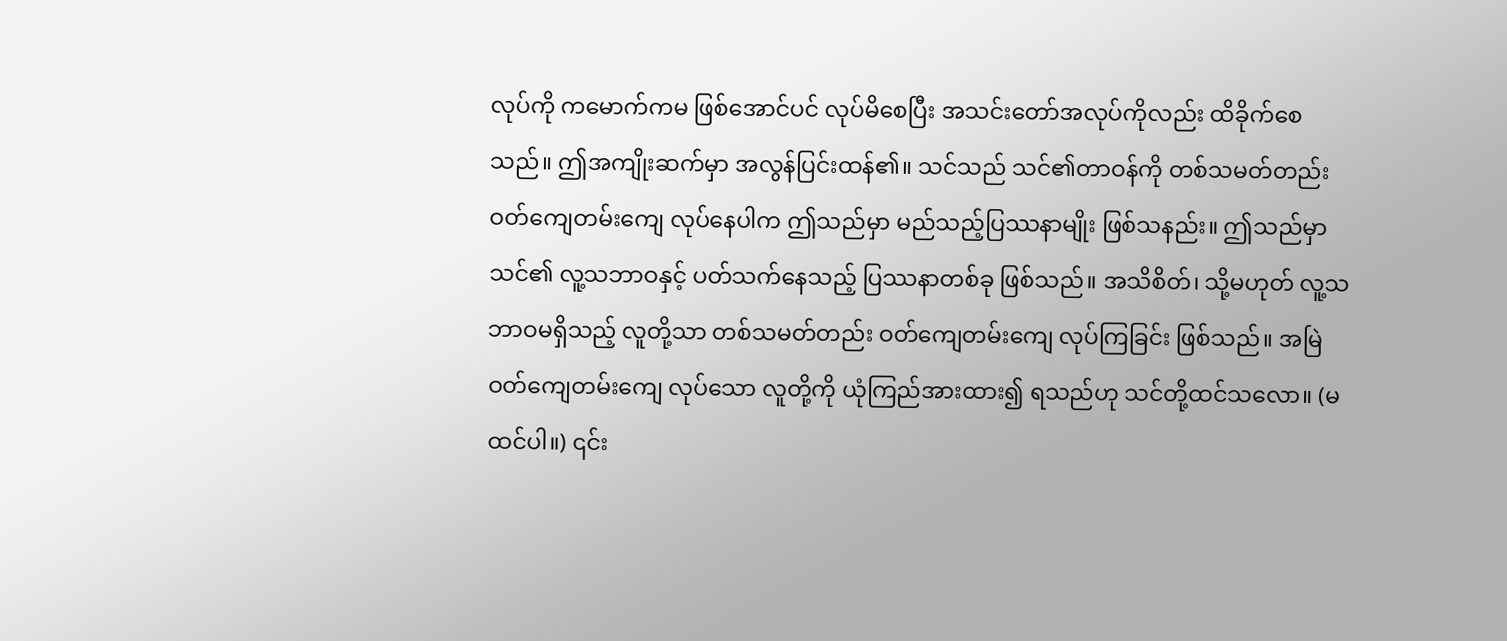လုပ်ကို ကမောက်ကမ ဖြစ်အောင်ပင် လုပ်မိစေပြီး အသင်းတော်အလုပ်ကိုလည်း ထိခိုက်စေသည်။ ဤအကျိုးဆက်မှာ အလွန်ပြင်းထန်၏။ သင်သည် သင်၏တာဝန်ကို တစ်သမတ်တည်း ဝတ်ကျေတမ်းကျေ လုပ်နေပါက ဤသည်မှာ မည်သည့်ပြဿနာမျိုး ဖြစ်သနည်း။ ဤသည်မှာ သင်၏ လူ့သဘာဝနှင့် ပတ်သက်နေသည့် ပြဿနာတစ်ခု ဖြစ်သည်။ အသိစိတ်၊ သို့မဟုတ် လူ့သဘာဝမရှိသည့် လူတို့သာ တစ်သမတ်တည်း ဝတ်ကျေတမ်းကျေ လုပ်ကြခြင်း ဖြစ်သည်။ အမြဲ ဝတ်ကျေတမ်းကျေ လုပ်သော လူတို့ကို ယုံကြည်အားထား၍ ရသည်ဟု သင်တို့ထင်သလော။ (မထင်ပါ။) ၎င်း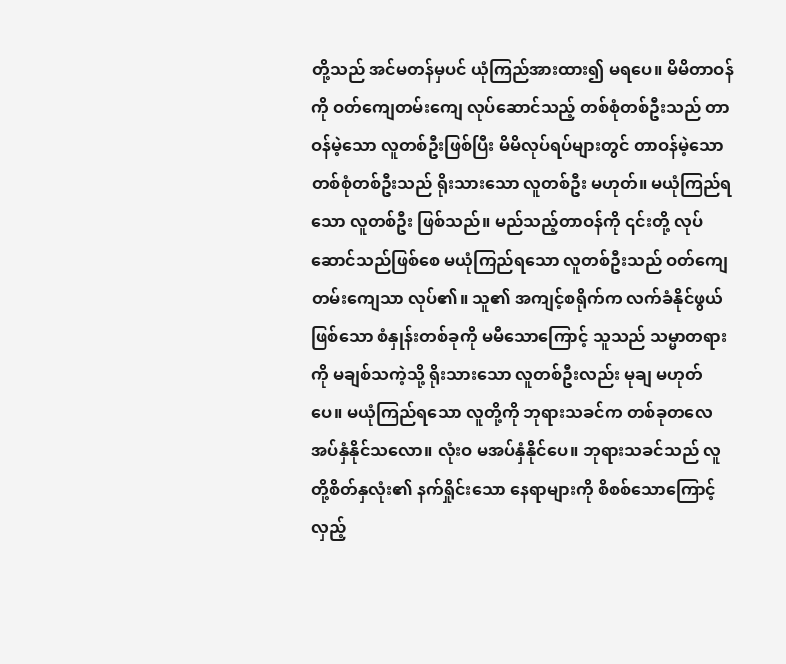တို့သည် အင်မတန်မှပင် ယုံကြည်အားထား၍ မရပေ။ မိမိတာဝန်ကို ဝတ်ကျေတမ်းကျေ လုပ်ဆောင်သည့် တစ်စုံတစ်ဦးသည် တာဝန်မဲ့သော လူတစ်ဦးဖြစ်ပြီး မိမိလုပ်ရပ်များတွင် တာဝန်မဲ့သော တစ်စုံတစ်ဦးသည် ရိုးသားသော လူတစ်ဦး မဟုတ်။ မယုံကြည်ရသော လူတစ်ဦး ဖြစ်သည်။ မည်သည့်တာဝန်ကို ၎င်းတို့ လုပ်ဆောင်သည်ဖြစ်စေ မယုံကြည်ရသော လူတစ်ဦးသည် ဝတ်ကျေတမ်းကျေသာ လုပ်၏။ သူ၏ အကျင့်စရိုက်က လက်ခံနိုင်ဖွယ်ဖြစ်သော စံနှုန်းတစ်ခုကို မမီသောကြောင့် သူသည် သမ္မာတရားကို မချစ်သကဲ့သို့ ရိုးသားသော လူတစ်ဦးလည်း မုချ မဟုတ်ပေ။ မယုံကြည်ရသော လူတို့ကို ဘုရားသခင်က တစ်ခုတလေ အပ်နှံနိုင်သလော။ လုံးဝ မအပ်နှံနိုင်ပေ။ ဘုရားသခင်သည် လူတို့စိတ်နှလုံး၏ နက်ရှိုင်းသော နေရာများကို စိစစ်သောကြောင့် လှည့်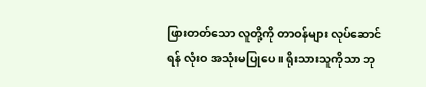ဖြားတတ်သော လူတို့ကို တာဝန်များ လုပ်ဆောင်ရန် လုံးဝ အသုံးမပြုပေ။ ရိုးသားသူကိုသာ ဘု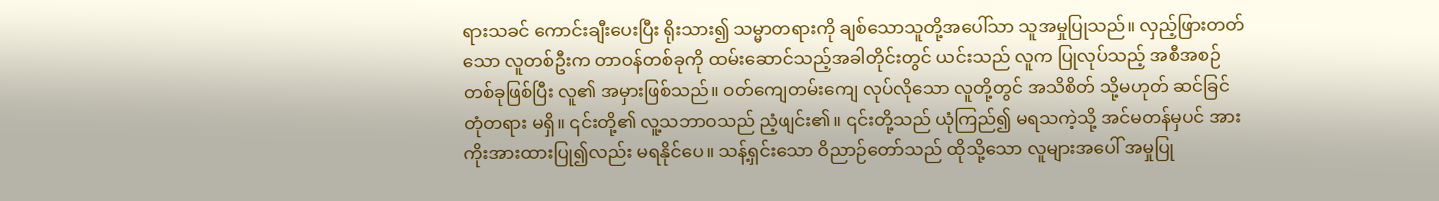ရားသခင် ကောင်းချီးပေးပြီး ရိုးသား၍ သမ္မာတရားကို ချစ်သောသူတို့အပေါ်သာ သူအမှုပြုသည်။ လှည့်ဖြားတတ်သော လူတစ်ဦးက တာဝန်တစ်ခုကို ထမ်းဆောင်သည့်အခါတိုင်းတွင် ယင်းသည် လူက ပြုလုပ်သည့် အစီအစဉ်တစ်ခုဖြစ်ပြီး လူ၏ အမှားဖြစ်သည်။ ဝတ်ကျေတမ်းကျေ လုပ်လိုသော လူတို့တွင် အသိစိတ် သို့မဟုတ် ဆင်ခြင်တုံတရား မရှိ။ ၎င်းတို့၏ လူ့သဘာဝသည် ညံ့ဖျင်း၏။ ၎င်းတို့သည် ယုံကြည်၍ မရသကဲ့သို့ အင်မတန်မှပင် အားကိုးအားထားပြု၍လည်း မရနိုင်ပေ။ သန့်ရှင်းသော ဝိညာဉ်တော်သည် ထိုသို့သော လူများအပေါ် အမှုပြု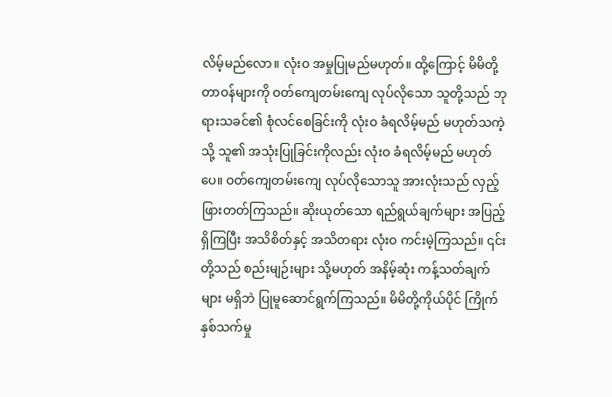လိမ့်မည်လော။ လုံးဝ အမှုပြုမည်မဟုတ်။ ထို့ကြောင့် မိမိတို့တာဝန်များကို ဝတ်ကျေတမ်းကျေ လုပ်လိုသော သူတို့သည် ဘုရားသခင်၏ စုံလင်စေခြင်းကို လုံးဝ ခံရလိမ့်မည် မဟုတ်သကဲ့သို့ သူ၏ အသုံးပြုခြင်းကိုလည်း လုံးဝ ခံရလိမ့်မည် မဟုတ်ပေ။ ဝတ်ကျေတမ်းကျေ လုပ်လိုသောသူ အားလုံးသည် လှည့်ဖြားတတ်ကြသည်။ ဆိုးယုတ်သော ရည်ရွယ်ချက်များ အပြည့်ရှိကြပြီး အသိစိတ်နှင့် အသိတရား လုံးဝ ကင်းမဲ့ကြသည်။ ၎င်းတို့သည် စည်းမျဉ်းများ သို့မဟုတ် အနိမ့်ဆုံး ကန့်သတ်ချက်များ မရှိဘဲ ပြုမူဆောင်ရွက်ကြသည်။ မိမိတို့ကိုယ်ပိုင် ကြိုက်နှစ်သက်မှု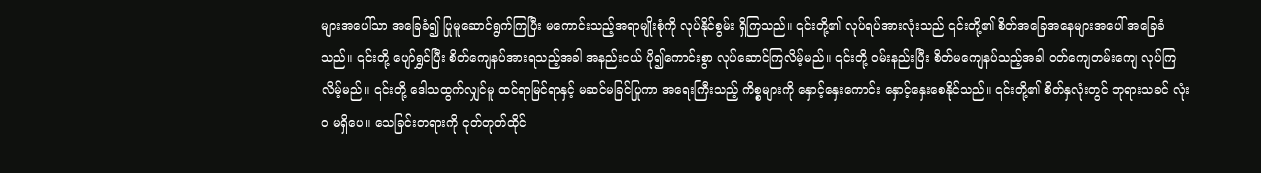များအပေါ်သာ အခြေခံ၍ ပြုမူဆောင်ရွက်ကြပြီး မကောင်းသည့်အရာမျိုးစုံကို လုပ်နိုင်စွမ်း ရှိကြသည်။ ၎င်းတို့၏ လုပ်ရပ်အားလုံးသည် ၎င်းတို့၏ စိတ်အခြေအနေများအပေါ် အခြေခံသည်။ ၎င်းတို့ ပျော်ရွှင်ပြီး စိတ်ကျေနပ်အားရသည့်အခါ အနည်းငယ် ပို၍ကောင်းစွာ လုပ်ဆောင်ကြလိမ့်မည်။ ၎င်းတို့ ဝမ်းနည်းပြီး စိတ်မကျေနပ်သည့်အခါ ဝတ်ကျေတမ်းကျေ လုပ်ကြလိမ့်မည်။ ၎င်းတို့ ဒေါသထွက်လျှင်မူ ထင်ရာမြင်ရာနှင့် မဆင်မခြင်ပြုကာ အရေးကြီးသည့် ကိစ္စများကို နှောင့်နှေးကောင်း နှောင့်နှေးစေနိုင်သည်။ ၎င်းတို့၏ စိတ်နှလုံးတွင် ဘုရားသခင် လုံးဝ မရှိပေ။ သေခြင်းတရားကို ငုတ်တုတ်ထိုင်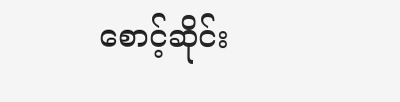စောင့်ဆိုင်း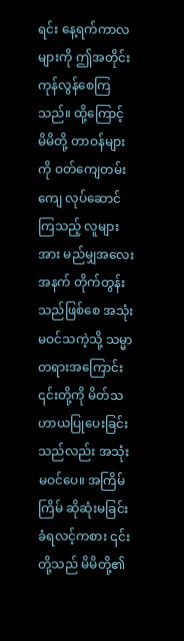ရင်း နေ့ရက်ကာလများကို ဤအတိုင်း ကုန်လွန်စေကြသည်။ ထို့ကြောင့် မိမိတို့ တာဝန်များကို ဝတ်ကျေတမ်းကျေ လုပ်ဆောင်ကြသည့် လူများအား မည်မျှအလေးအနက် တိုက်တွန်းသည်ဖြစ်စေ အသုံးမဝင်သကဲ့သို့ သမ္မာတရားအကြောင်း ၎င်းတို့ကို မိတ်သဟာယပြုပေးခြင်းသည်လည်း အသုံးမဝင်ပေ။ အကြိမ်ကြိမ် ဆိုဆုံးမခြင်း ခံရလင့်ကစား ၎င်းတို့သည် မိမိတို့၏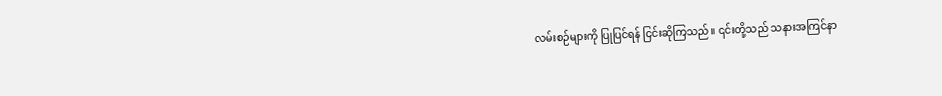လမ်းစဉ်များကို ပြုပြင်ရန် ငြင်းဆိုကြသည်။ ၎င်းတို့သည် သနားအကြင်နာ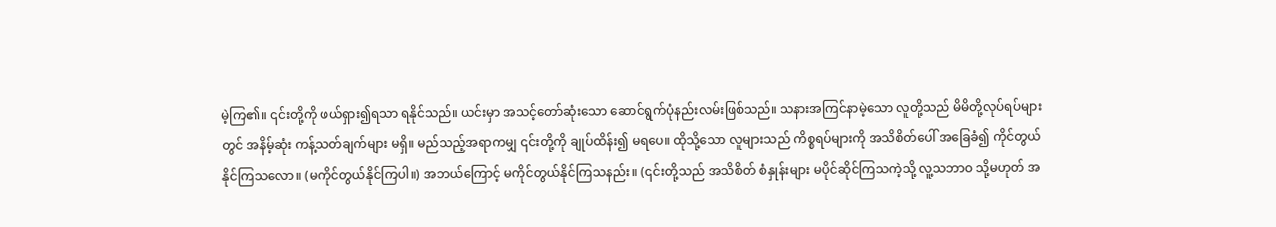မဲ့ကြ၏။ ၎င်းတို့ကို ဖယ်ရှား၍ရသာ ရနိုင်သည်။ ယင်းမှာ အသင့်တော်ဆုံးသော ဆောင်ရွက်ပုံနည်းလမ်းဖြစ်သည်။ သနားအကြင်နာမဲ့သော လူတို့သည် မိမိတို့လုပ်ရပ်များတွင် အနိမ့်ဆုံး ကန့်သတ်ချက်များ မရှိ။ မည်သည့်အရာကမျှ ၎င်းတို့ကို ချုပ်ထိန်း၍ မရပေ။ ထိုသို့သော လူများသည် ကိစ္စရပ်များကို အသိစိတ်ပေါ် အခြေခံ၍ ကိုင်တွယ်နိုင်ကြသလော။ (မကိုင်တွယ်နိုင်ကြပါ။) အဘယ်ကြောင့် မကိုင်တွယ်နိုင်ကြသနည်း။ (၎င်းတို့သည် အသိစိတ် စံနှုန်းများ မပိုင်ဆိုင်ကြသကဲ့သို့ လူ့သဘာဝ သို့မဟုတ် အ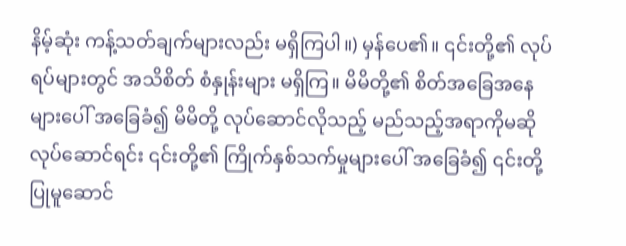နိမ့်ဆုံး ကန့်သတ်ချက်များလည်း မရှိကြပါ။) မှန်ပေ၏။ ၎င်းတို့၏ လုပ်ရပ်များတွင် အသိစိတ် စံနှုန်းများ မရှိကြ။ မိမိတို့၏ စိတ်အခြေအနေများပေါ် အခြေခံ၍ မိမိတို့ လုပ်ဆောင်လိုသည့် မည်သည့်အရာကိုမဆို လုပ်ဆောင်ရင်း ၎င်းတို့၏ ကြိုက်နှစ်သက်မှုများပေါ် အခြေခံ၍ ၎င်းတို့ ပြုမူဆောင်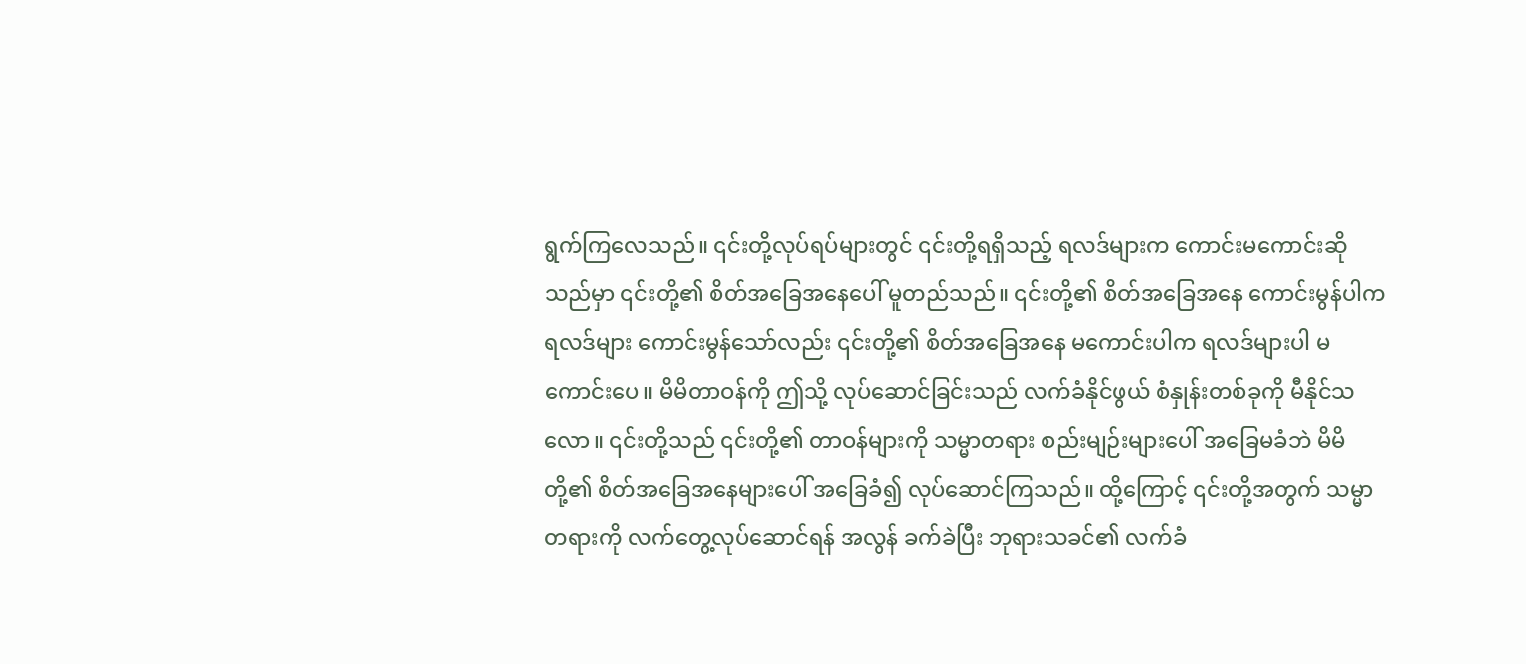ရွက်ကြလေသည်။ ၎င်းတို့လုပ်ရပ်များတွင် ၎င်းတို့ရရှိသည့် ရလဒ်များက ကောင်းမကောင်းဆိုသည်မှာ ၎င်းတို့၏ စိတ်အခြေအနေပေါ် မူတည်သည်။ ၎င်းတို့၏ စိတ်အခြေအနေ ကောင်းမွန်ပါက ရလဒ်များ ကောင်းမွန်သော်လည်း ၎င်းတို့၏ စိတ်အခြေအနေ မကောင်းပါက ရလဒ်များပါ မကောင်းပေ။ မိမိတာဝန်ကို ဤသို့ လုပ်ဆောင်ခြင်းသည် လက်ခံနိုင်ဖွယ် စံနှုန်းတစ်ခုကို မီနိုင်သလော။ ၎င်းတို့သည် ၎င်းတို့၏ တာဝန်များကို သမ္မာတရား စည်းမျဉ်းများပေါ် အခြေမခံဘဲ မိမိတို့၏ စိတ်အခြေအနေများပေါ် အခြေခံ၍ လုပ်ဆောင်ကြသည်။ ထို့ကြောင့် ၎င်းတို့အတွက် သမ္မာတရားကို လက်တွေ့လုပ်ဆောင်ရန် အလွန် ခက်ခဲပြီး ဘုရားသခင်၏ လက်ခံ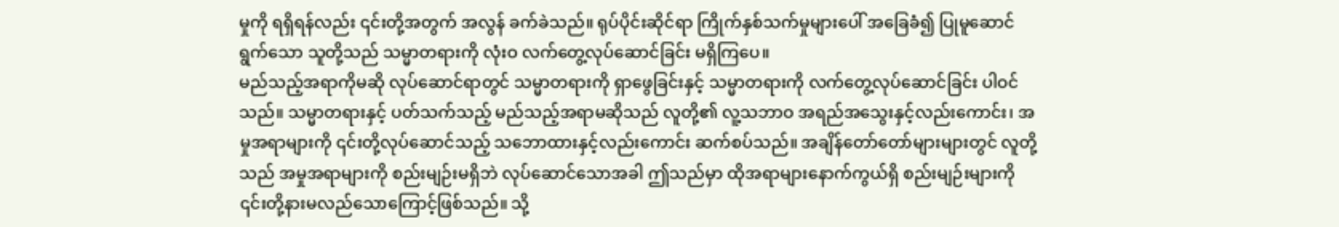မှုကို ရရှိရန်လည်း ၎င်းတို့အတွက် အလွန် ခက်ခဲသည်။ ရုပ်ပိုင်းဆိုင်ရာ ကြိုက်နှစ်သက်မှုများပေါ် အခြေခံ၍ ပြုမူဆောင်ရွက်သော သူတို့သည် သမ္မာတရားကို လုံးဝ လက်တွေ့လုပ်ဆောင်ခြင်း မရှိကြပေ။
မည်သည့်အရာကိုမဆို လုပ်ဆောင်ရာတွင် သမ္မာတရားကို ရှာဖွေခြင်းနှင့် သမ္မာတရားကို လက်တွေ့လုပ်ဆောင်ခြင်း ပါဝင်သည်။ သမ္မာတရားနှင့် ပတ်သက်သည့် မည်သည့်အရာမဆိုသည် လူတို့၏ လူ့သဘာဝ အရည်အသွေးနှင့်လည်းကောင်း၊ အမှုအရာများကို ၎င်းတို့လုပ်ဆောင်သည့် သဘောထားနှင့်လည်းကောင်း ဆက်စပ်သည်။ အချိန်တော်တော်များများတွင် လူတို့သည် အမှုအရာများကို စည်းမျဉ်းမရှိဘဲ လုပ်ဆောင်သောအခါ ဤသည်မှာ ထိုအရာများနောက်ကွယ်ရှိ စည်းမျဉ်းများကို ၎င်းတို့နားမလည်သောကြောင့်ဖြစ်သည်။ သို့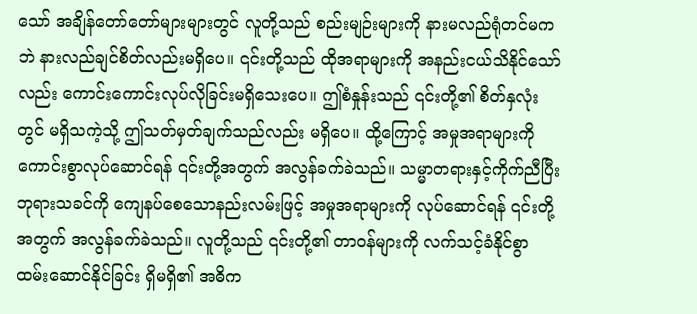သော် အချိန်တော်တော်များများတွင် လူတို့သည် စည်းမျဉ်းများကို နားမလည်ရုံတင်မကဘဲ နားလည်ချင်စိတ်လည်းမရှိပေ။ ၎င်းတို့သည် ထိုအရာများကို အနည်းငယ်သိနိုင်သော်လည်း ကောင်းကောင်းလုပ်လိုခြင်းမရှိသေးပေ။ ဤစံနှုန်းသည် ၎င်းတို့၏ စိတ်နှလုံးတွင် မရှိသကဲ့သို့ ဤသတ်မှတ်ချက်သည်လည်း မရှိပေ။ ထို့ကြောင့် အမှုအရာများကို ကောင်းစွာလုပ်ဆောင်ရန် ၎င်းတို့အတွက် အလွန်ခက်ခဲသည်။ သမ္မာတရားနှင့်ကိုက်ညီပြီး ဘုရားသခင်ကို ကျေနပ်စေသောနည်းလမ်းဖြင့် အမှုအရာများကို လုပ်ဆောင်ရန် ၎င်းတို့အတွက် အလွန်ခက်ခဲသည်။ လူတို့သည် ၎င်းတို့၏ တာဝန်များကို လက်သင့်ခံနိုင်စွာ ထမ်းဆောင်နိုင်ခြင်း ရှိမရှိ၏ အဓိက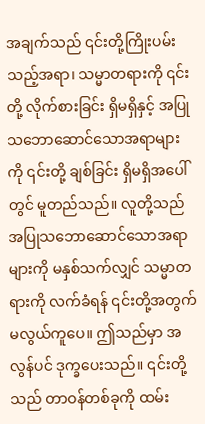အချက်သည် ၎င်းတို့ကြိုးပမ်းသည့်အရာ၊ သမ္မာတရားကို ၎င်းတို့ လိုက်စားခြင်း ရှိမရှိနှင့် အပြုသဘောဆောင်သောအရာများကို ၎င်းတို့ ချစ်ခြင်း ရှိမရှိအပေါ်တွင် မူတည်သည်။ လူတို့သည် အပြုသဘောဆောင်သောအရာများကို မနှစ်သက်လျှင် သမ္မာတရားကို လက်ခံရန် ၎င်းတို့အတွက် မလွယ်ကူပေ။ ဤသည်မှာ အလွန်ပင် ဒုက္ခပေးသည်။ ၎င်းတို့သည် တာဝန်တစ်ခုကို ထမ်း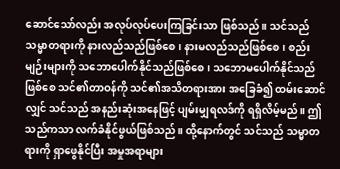ဆောင်သော်လည်း အလုပ်လုပ်ပေးကြခြင်းသာ ဖြစ်သည်။ သင်သည် သမ္မာတရားကို နားလည်သည်ဖြစ်စေ၊ နားမလည်သည်ဖြစ်စေ၊ စည်းမျဉ်းများကို သဘောပေါက်နိုင်သည်ဖြစ်စေ၊ သဘောမပေါက်နိုင်သည်ဖြစ်စေ သင်၏တာဝန်ကို သင်၏အသိတရားအား အခြေခံ၍ ထမ်းဆောင်လျှင် သင်သည် အနည်းဆုံးအနေဖြင့် ပျမ်းမျှရလဒ်ကို ရရှိလိမ့်မည်။ ဤသည်ကသာ လက်ခံနိုင်ဖွယ်ဖြစ်သည်။ ထို့နောက်တွင် သင်သည် သမ္မာတရားကို ရှာဖွေနိုင်ပြီး အမှုအရာများ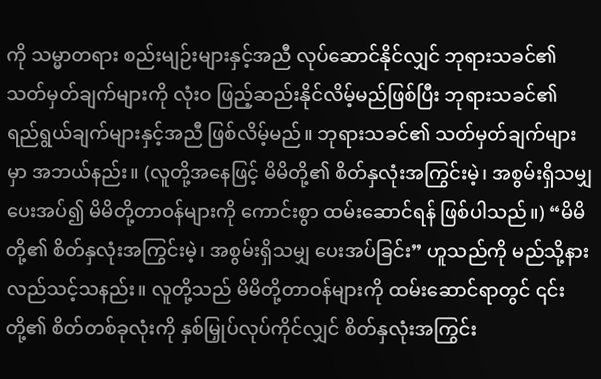ကို သမ္မာတရား စည်းမျဉ်းများနှင့်အညီ လုပ်ဆောင်နိုင်လျှင် ဘုရားသခင်၏ သတ်မှတ်ချက်များကို လုံးဝ ဖြည့်ဆည်းနိုင်လိမ့်မည်ဖြစ်ပြီး ဘုရားသခင်၏ ရည်ရွယ်ချက်များနှင့်အညီ ဖြစ်လိမ့်မည်။ ဘုရားသခင်၏ သတ်မှတ်ချက်များမှာ အဘယ်နည်း။ (လူတို့အနေဖြင့် မိမိတို့၏ စိတ်နှလုံးအကြွင်းမဲ့၊ အစွမ်းရှိသမျှ ပေးအပ်၍ မိမိတို့တာဝန်များကို ကောင်းစွာ ထမ်းဆောင်ရန် ဖြစ်ပါသည်။) “မိမိတို့၏ စိတ်နှလုံးအကြွင်းမဲ့၊ အစွမ်းရှိသမျှ ပေးအပ်ခြင်း” ဟူသည်ကို မည်သို့နားလည်သင့်သနည်း။ လူတို့သည် မိမိတို့တာဝန်များကို ထမ်းဆောင်ရာတွင် ၎င်းတို့၏ စိတ်တစ်ခုလုံးကို နှစ်မြှုပ်လုပ်ကိုင်လျှင် စိတ်နှလုံးအကြွင်း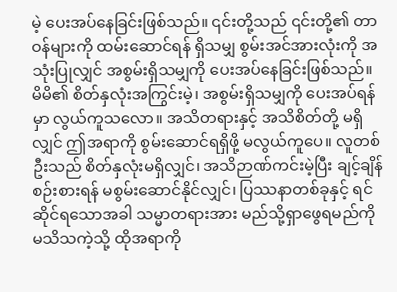မဲ့ ပေးအပ်နေခြင်းဖြစ်သည်။ ၎င်းတို့သည် ၎င်းတို့၏ တာဝန်များကို ထမ်းဆောင်ရန် ရှိသမျှ စွမ်းအင်အားလုံးကို အသုံးပြုလျှင် အစွမ်းရှိသမျှကို ပေးအပ်နေခြင်းဖြစ်သည်။ မိမိ၏ စိတ်နှလုံးအကြွင်းမဲ့၊ အစွမ်းရှိသမျှကို ပေးအပ်ရန်မှာ လွယ်ကူသလော။ အသိတရားနှင့် အသိစိတ်တို့ မရှိလျှင် ဤအရာကို စွမ်းဆောင်ရရှိဖို့ မလွယ်ကူပေ။ လူတစ်ဦးသည် စိတ်နှလုံးမရှိလျှင်၊ အသိဉာဏ်ကင်းမဲ့ပြီး ချင့်ချိန်စဉ်းစားရန် မစွမ်းဆောင်နိုင်လျှင်၊ ပြဿနာတစ်ခုနှင့် ရင်ဆိုင်ရသောအခါ သမ္မာတရားအား မည်သို့ရှာဖွေရမည်ကို မသိသကဲ့သို့ ထိုအရာကို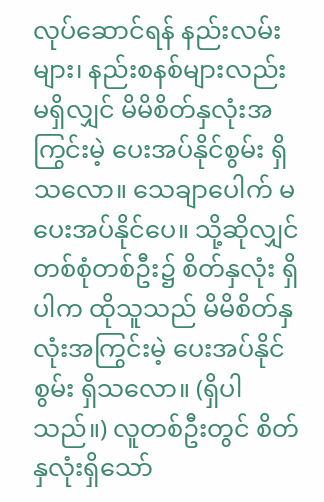လုပ်ဆောင်ရန် နည်းလမ်းများ၊ နည်းစနစ်များလည်း မရှိလျှင် မိမိစိတ်နှလုံးအကြွင်းမဲ့ ပေးအပ်နိုင်စွမ်း ရှိသလော။ သေချာပေါက် မပေးအပ်နိုင်ပေ။ သို့ဆိုလျှင် တစ်စုံတစ်ဦး၌ စိတ်နှလုံး ရှိပါက ထိုသူသည် မိမိစိတ်နှလုံးအကြွင်းမဲ့ ပေးအပ်နိုင်စွမ်း ရှိသလော။ (ရှိပါသည်။) လူတစ်ဦးတွင် စိတ်နှလုံးရှိသော်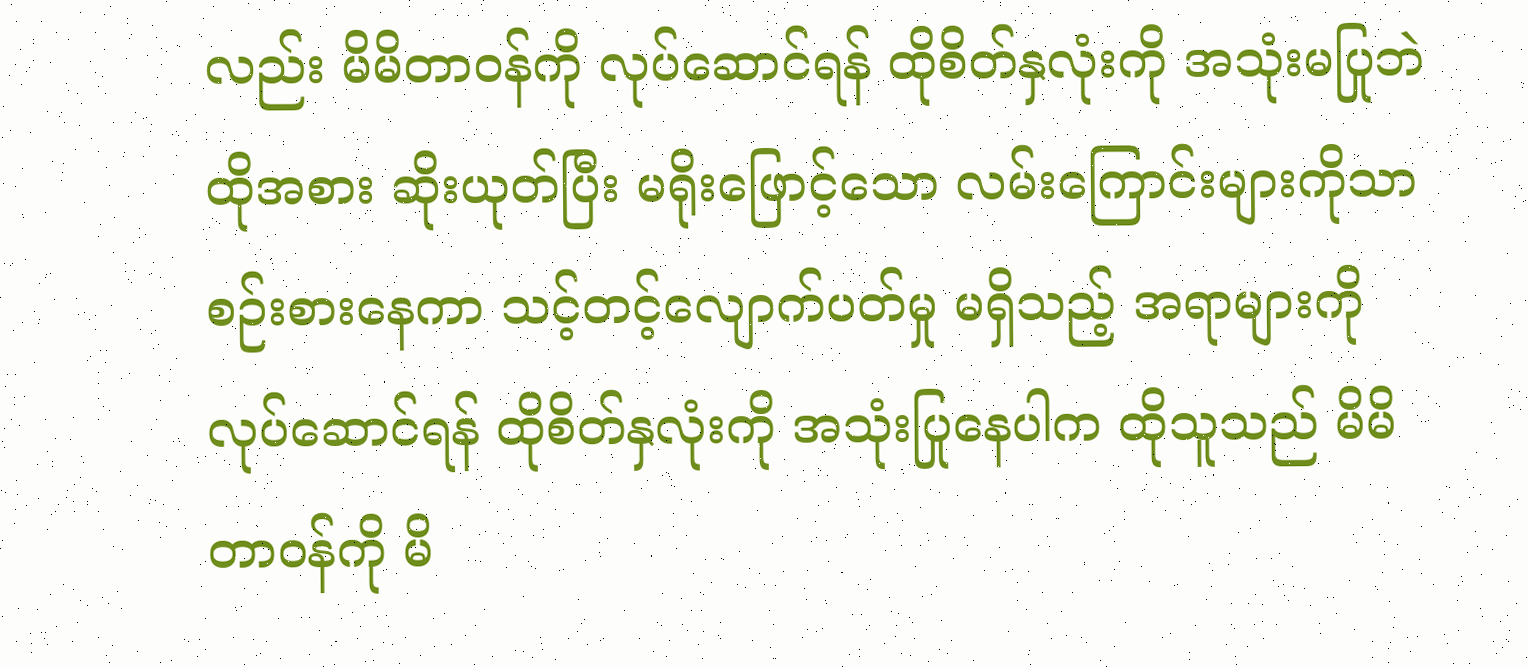လည်း မိမိတာဝန်ကို လုပ်ဆောင်ရန် ထိုစိတ်နှလုံးကို အသုံးမပြုဘဲ ထိုအစား ဆိုးယုတ်ပြီး မရိုးဖြောင့်သော လမ်းကြောင်းများကိုသာ စဉ်းစားနေကာ သင့်တင့်လျောက်ပတ်မှု မရှိသည့် အရာများကို လုပ်ဆောင်ရန် ထိုစိတ်နှလုံးကို အသုံးပြုနေပါက ထိုသူသည် မိမိတာဝန်ကို မိ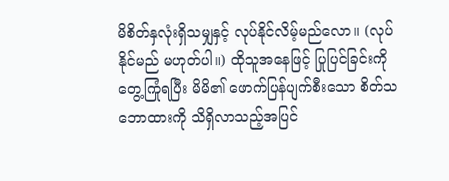မိစိတ်နှလုံးရှိသမျှနှင့် လုပ်နိုင်လိမ့်မည်လော။ (လုပ်နိုင်မည် မဟုတ်ပါ။) ထိုသူအနေဖြင့် ပြုပြင်ခြင်းကို တွေ့ကြုံရပြီး မိမိ၏ ဖောက်ပြန်ပျက်စီးသော စိတ်သဘောထားကို သိရှိလာသည့်အပြင်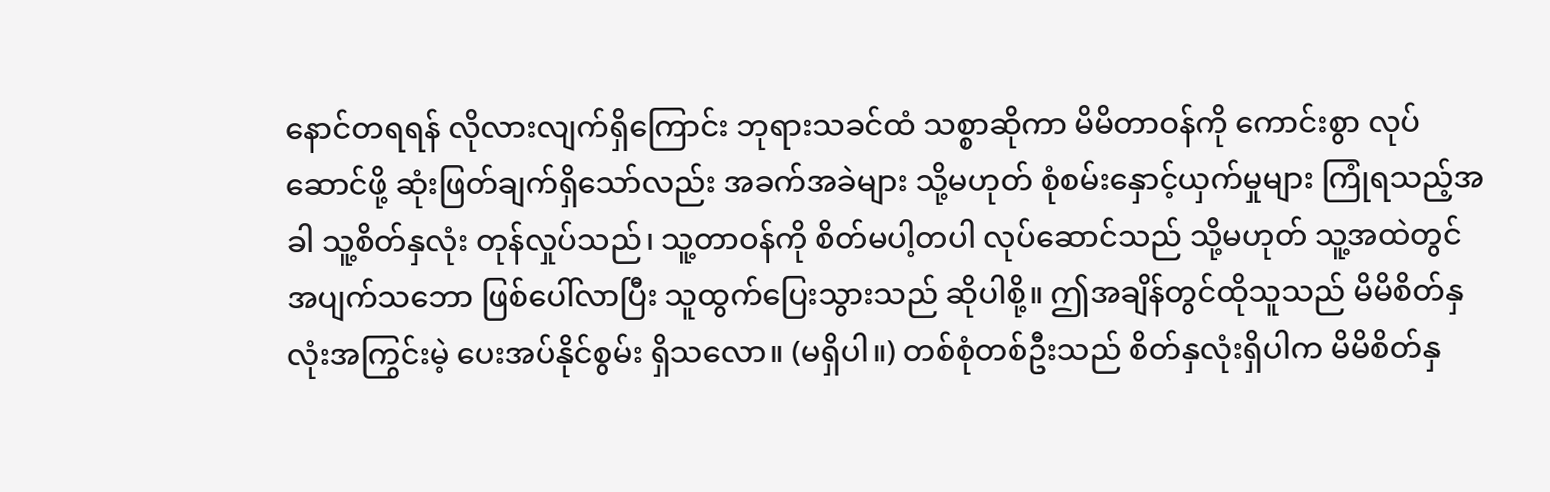နောင်တရရန် လိုလားလျက်ရှိကြောင်း ဘုရားသခင်ထံ သစ္စာဆိုကာ မိမိတာဝန်ကို ကောင်းစွာ လုပ်ဆောင်ဖို့ ဆုံးဖြတ်ချက်ရှိသော်လည်း အခက်အခဲများ သို့မဟုတ် စုံစမ်းနှောင့်ယှက်မှုများ ကြုံရသည့်အခါ သူ့စိတ်နှလုံး တုန်လှုပ်သည်၊ သူ့တာဝန်ကို စိတ်မပါ့တပါ လုပ်ဆောင်သည် သို့မဟုတ် သူ့အထဲတွင် အပျက်သဘော ဖြစ်ပေါ်လာပြီး သူထွက်ပြေးသွားသည် ဆိုပါစို့။ ဤအချိန်တွင်ထိုသူသည် မိမိစိတ်နှလုံးအကြွင်းမဲ့ ပေးအပ်နိုင်စွမ်း ရှိသလော။ (မရှိပါ။) တစ်စုံတစ်ဦးသည် စိတ်နှလုံးရှိပါက မိမိစိတ်နှ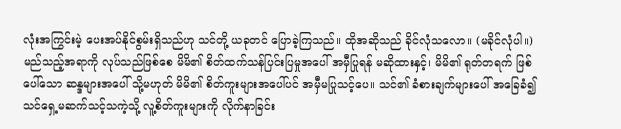လုံးအကြွင်းမဲ့ ပေးအပ်နိုင်စွမ်းရှိသည်ဟု သင်တို့ ယခုတင် ပြောခဲ့ကြသည်။ ထိုအဆိုသည် ခိုင်လုံသလော။ (မခိုင်လုံပါ။) မည်သည့်အရာကို လုပ်သည်ဖြစ်စေ မိမိ၏ စိတ်ထက်သန်ပြင်းပြမှုအပေါ် အမှီပြုရန် မဆိုထားနှင့်၊ မိမိ၏ ရုတ်တရက် ဖြစ်ပေါ်သော ဆန္ဒများအပေါ် သို့မဟုတ် မိမိ၏ စိတ်ကူးများအပေါ်ပင် အမှီမပြုသင့်ပေ။ သင်၏ ခံစားချက်များပေါ် အခြေခံ၍ သင်ရှေ့မဆက်သင့်သကဲ့သို့ လူ့စိတ်ကူးများကို လိုက်နာခြင်း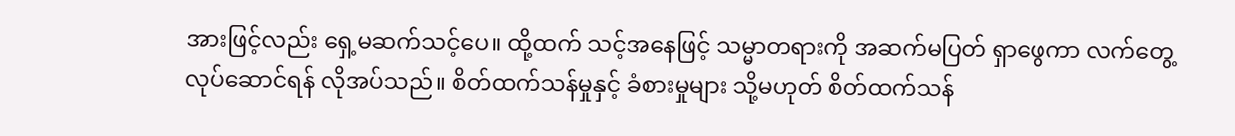အားဖြင့်လည်း ရှေ့မဆက်သင့်ပေ။ ထို့ထက် သင့်အနေဖြင့် သမ္မာတရားကို အဆက်မပြတ် ရှာဖွေကာ လက်တွေ့လုပ်ဆောင်ရန် လိုအပ်သည်။ စိတ်ထက်သန်မှုနှင့် ခံစားမှုများ သို့မဟုတ် စိတ်ထက်သန်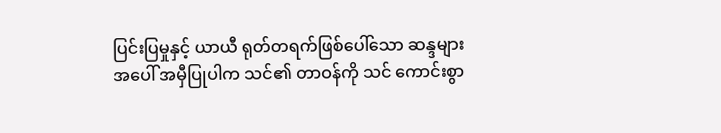ပြင်းပြမှုနှင့် ယာယီ ရုတ်တရက်ဖြစ်ပေါ်သော ဆန္ဒများအပေါ် အမှီပြုပါက သင်၏ တာဝန်ကို သင် ကောင်းစွာ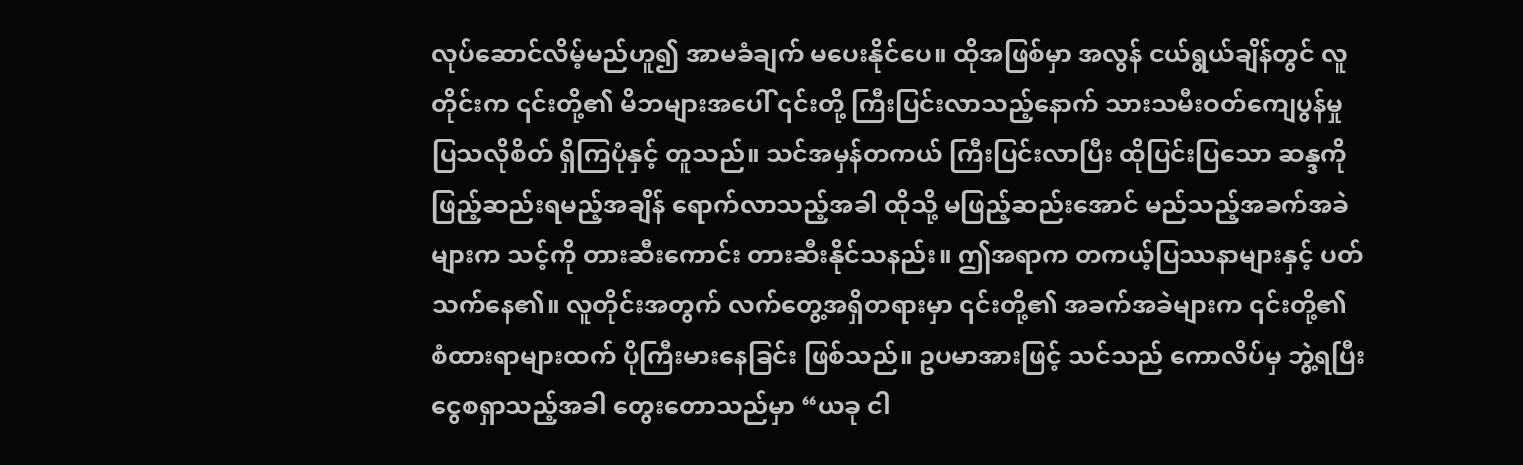လုပ်ဆောင်လိမ့်မည်ဟူ၍ အာမခံချက် မပေးနိုင်ပေ။ ထိုအဖြစ်မှာ အလွန် ငယ်ရွယ်ချိန်တွင် လူတိုင်းက ၎င်းတို့၏ မိဘများအပေါ် ၎င်းတို့ ကြီးပြင်းလာသည့်နောက် သားသမီးဝတ်ကျေပွန်မှု ပြသလိုစိတ် ရှိကြပုံနှင့် တူသည်။ သင်အမှန်တကယ် ကြီးပြင်းလာပြီး ထိုပြင်းပြသော ဆန္ဒကို ဖြည့်ဆည်းရမည့်အချိန် ရောက်လာသည့်အခါ ထိုသို့ မဖြည့်ဆည်းအောင် မည်သည့်အခက်အခဲများက သင့်ကို တားဆီးကောင်း တားဆီးနိုင်သနည်း။ ဤအရာက တကယ့်ပြဿနာများနှင့် ပတ်သက်နေ၏။ လူတိုင်းအတွက် လက်တွေ့အရှိတရားမှာ ၎င်းတို့၏ အခက်အခဲများက ၎င်းတို့၏ စံထားရာများထက် ပိုကြီးမားနေခြင်း ဖြစ်သည်။ ဥပမာအားဖြင့် သင်သည် ကောလိပ်မှ ဘွဲ့ရပြီး ငွေစရှာသည့်အခါ တွေးတောသည်မှာ “ယခု ငါ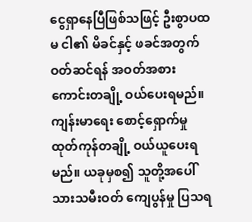ငွေရှာနေပြီဖြစ်သဖြင့် ဦးစွာပထမ ငါ၏ မိခင်နှင့် ဖခင်အတွက် ဝတ်ဆင်ရန် အဝတ်အစားကောင်းတချို့ ဝယ်ပေးရမည်။ ကျန်းမာရေး စောင့်ရှောက်မှု ထုတ်ကုန်တချို့ ဝယ်ယူပေးရမည်။ ယခုမှစ၍ သူတို့အပေါ် သားသမီးဝတ် ကျေပွန်မှု ပြသရ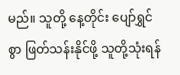မည်။ သူတို့ နေ့တိုင်း ပျော်ရွှင်စွာ ဖြတ်သန်းနိုင်ဖို့ သူတို့သုံးရန်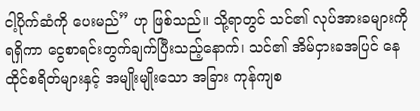ငါ့ပိုက်ဆံကို ပေးမည်” ဟု ဖြစ်သည်။ သို့ရာတွင် သင်၏ လုပ်အားခများကို ရရှိကာ ငွေစာရင်းတွက်ချက်ပြီးသည့်နောက်၊ သင်၏ အိမ်ငှားခအပြင် နေထိုင်စရိတ်များနှင့် အမျိုးမျိုးသော အခြား ကုန်ကျစ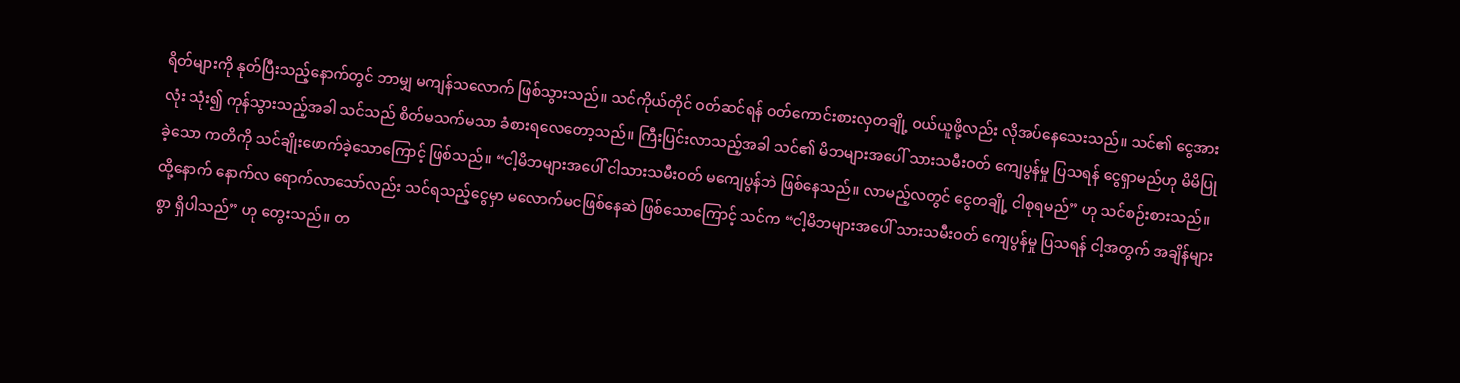ရိတ်များကို နုတ်ပြီးသည့်နောက်တွင် ဘာမျှ မကျန်သလောက် ဖြစ်သွားသည်။ သင်ကိုယ်တိုင် ဝတ်ဆင်ရန် ဝတ်ကောင်းစားလှတချို့ ဝယ်ယူဖို့လည်း လိုအပ်နေသေးသည်။ သင်၏ ငွေအားလုံး သုံး၍ ကုန်သွားသည့်အခါ သင်သည် စိတ်မသက်မသာ ခံစားရလေတော့သည်။ ကြီးပြင်းလာသည့်အခါ သင်၏ မိဘများအပေါ် သားသမီးဝတ် ကျေပွန်မှု ပြသရန် ငွေရှာမည်ဟု မိမိပြုခဲ့သော ကတိကို သင်ချိုးဖောက်ခဲ့သောကြောင့် ဖြစ်သည်။ “ငါ့မိဘများအပေါ် ငါသားသမီးဝတ် မကျေပွန်ဘဲ ဖြစ်နေသည်။ လာမည့်လတွင် ငွေတချို့ ငါစုရမည်” ဟု သင်စဉ်းစားသည်။ ထို့နောက် နောက်လ ရောက်လာသော်လည်း သင်ရသည့်ငွေမှာ မလောက်မငဖြစ်နေဆဲ ဖြစ်သောကြောင့် သင်က “ငါ့မိဘများအပေါ် သားသမီးဝတ် ကျေပွန်မှု ပြသရန် ငါ့အတွက် အချိန်များစွာ ရှိပါသည်” ဟု တွေးသည်။ တ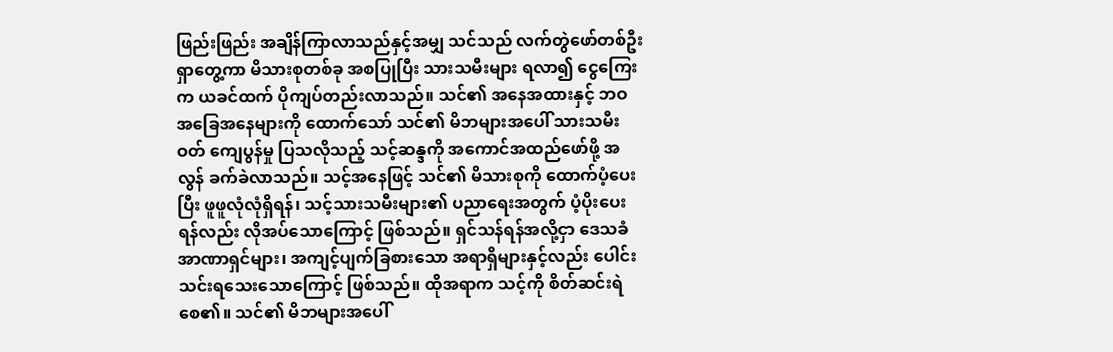ဖြည်းဖြည်း အချိန်ကြာလာသည်နှင့်အမျှ သင်သည် လက်တွဲဖော်တစ်ဦး ရှာတွေ့ကာ မိသားစုတစ်ခု အစပြုပြီး သားသမီးများ ရလာ၍ ငွေကြေးက ယခင်ထက် ပိုကျပ်တည်းလာသည်။ သင်၏ အနေအထားနှင့် ဘဝ အခြေအနေများကို ထောက်သော် သင်၏ မိဘများအပေါ် သားသမီးဝတ် ကျေပွန်မှု ပြသလိုသည့် သင့်ဆန္ဒကို အကောင်အထည်ဖော်ဖို့ အလွန် ခက်ခဲလာသည်။ သင့်အနေဖြင့် သင်၏ မိသားစုကို ထောက်ပံ့ပေးပြီး ဖူဖူလုံလုံရှိရန်၊ သင့်သားသမီးများ၏ ပညာရေးအတွက် ပံ့ပိုးပေးရန်လည်း လိုအပ်သောကြောင့် ဖြစ်သည်။ ရှင်သန်ရန်အလို့ငှာ ဒေသခံ အာဏာရှင်များ၊ အကျင့်ပျက်ခြစားသော အရာရှိများနှင့်လည်း ပေါင်းသင်းရသေးသောကြောင့် ဖြစ်သည်။ ထိုအရာက သင့်ကို စိတ်ဆင်းရဲစေ၏။ သင်၏ မိဘများအပေါ်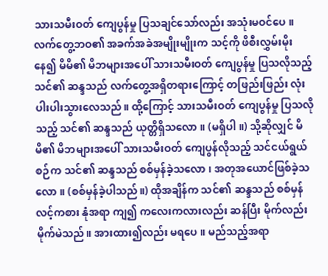သားသမီးဝတ် ကျေပွန်မှု ပြသချင်သော်လည်း အသုံးမဝင်ပေ။ လက်တွေ့ဘဝ၏ အခက်အခဲအမျိုးမျိုးက သင့်ကို ဖိစီးလွှမ်းမိုးနေ၍ မိမိ၏ မိဘများအပေါ် သားသမီးဝတ် ကျေပွန်မှု ပြသလိုသည့် သင်၏ ဆန္ဒသည် လက်တွေ့အရှိတရားကြောင့် တဖြည်းဖြည်း လုံးပါးပါးသွားလေသည်။ ထို့ကြောင့် သားသမီးဝတ် ကျေပွန်မှု ပြသလိုသည့် သင်၏ ဆန္ဒသည် ယုတ္တိရှိသလော။ (မရှိပါ။) သို့ဆိုလျှင် မိမိ၏ မိဘများအပေါ် သားသမီးဝတ် ကျေပွန်လိုသည့် သင်ငယ်ရွယ်စဉ်က သင်၏ ဆန္ဒသည် စစ်မှန်ခဲ့သလော၊ အတုအယောင်ဖြစ်ခဲ့သလော။ (စစ်မှန်ခဲ့ပါသည်။) ထိုအချိန်က သင်၏ ဆန္ဒသည် စစ်မှန်လင့်ကစား နုံအရာ ကျ၍ ကလေးကလားလည်း ဆန်ပြီး မိုက်လည်း မိုက်မဲသည်။ အားထား၍လည်း မရပေ။ မည်သည့်အရာ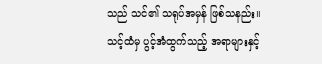သည် သင်၏ သရုပ်အမှန် ဖြစ်သနည်း။ သင့်ထံမှ ပွင့်အံထွက်သည့် အရာများနှင့်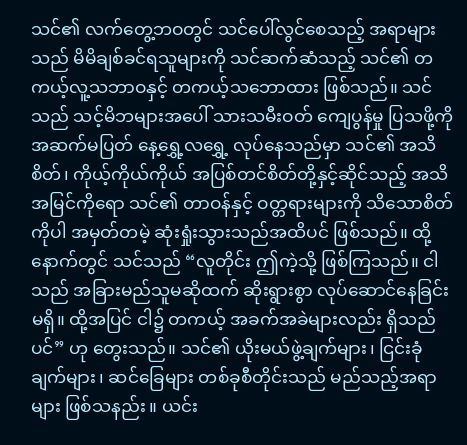သင်၏ လက်တွေ့ဘဝတွင် သင်ပေါ်လွင်စေသည့် အရာများသည် မိမိချစ်ခင်ရသူများကို သင်ဆက်ဆံသည့် သင်၏ တကယ့်လူ့သဘာဝနှင့် တကယ့်သဘောထား ဖြစ်သည်။ သင်သည် သင့်မိဘများအပေါ် သားသမီးဝတ် ကျေပွန်မှု ပြသဖို့ကို အဆက်မပြတ် နေ့ရွှေ့လရွှေ့ လုပ်နေသည်မှာ သင်၏ အသိစိတ်၊ ကိုယ့်ကိုယ်ကိုယ် အပြစ်တင်စိတ်တို့နှင့်ဆိုင်သည့် အသိအမြင်ကိုရော သင်၏ တာဝန်နှင့် ဝတ္တရားများကို သိသောစိတ်ကိုပါ အမှတ်တမဲ့ ဆုံးရှုံးသွားသည်အထိပင် ဖြစ်သည်။ ထို့နောက်တွင် သင်သည် “လူတိုင်း ဤကဲ့သို့ ဖြစ်ကြသည်။ ငါသည် အခြားမည်သူမဆိုထက် ဆိုးရွားစွာ လုပ်ဆောင်နေခြင်း မရှိ။ ထို့အပြင် ငါ၌ တကယ့် အခက်အခဲများလည်း ရှိသည်ပင်” ဟု တွေးသည်။ သင်၏ ယိုးမယ်ဖွဲ့ချက်များ၊ ငြင်းခုံချက်များ၊ ဆင်ခြေများ တစ်ခုစီတိုင်းသည် မည်သည့်အရာများ ဖြစ်သနည်း။ ယင်း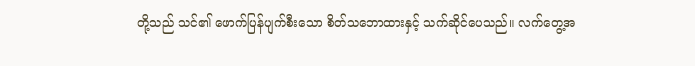တို့သည် သင်၏ ဖောက်ပြန်ပျက်စီးသော စိတ်သဘောထားနှင့် သက်ဆိုင်ပေသည်။ လက်တွေ့အ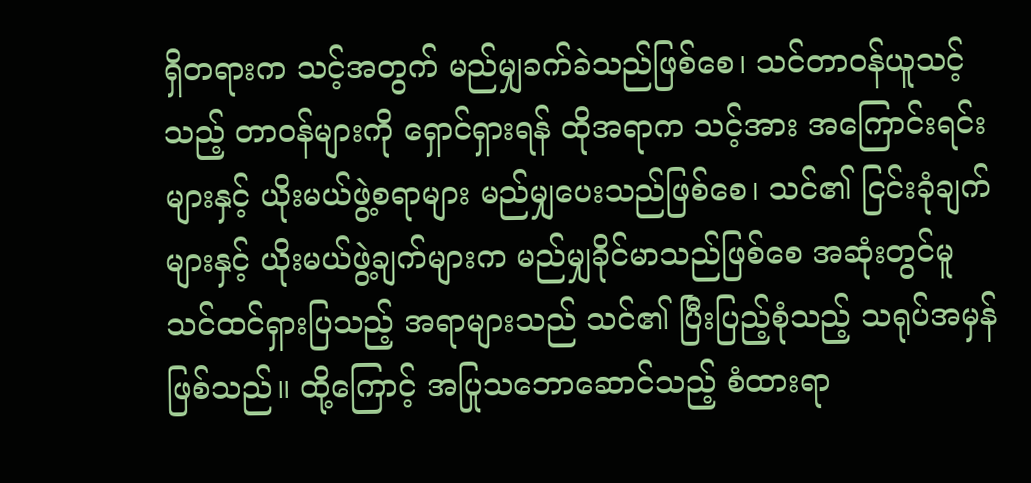ရှိတရားက သင့်အတွက် မည်မျှခက်ခဲသည်ဖြစ်စေ၊ သင်တာဝန်ယူသင့်သည့် တာဝန်များကို ရှောင်ရှားရန် ထိုအရာက သင့်အား အကြောင်းရင်းများနှင့် ယိုးမယ်ဖွဲ့စရာများ မည်မျှပေးသည်ဖြစ်စေ၊ သင်၏ ငြင်းခုံချက်များနှင့် ယိုးမယ်ဖွဲ့ချက်များက မည်မျှခိုင်မာသည်ဖြစ်စေ အဆုံးတွင်မူ သင်ထင်ရှားပြသည့် အရာများသည် သင်၏ ပြီးပြည့်စုံသည့် သရုပ်အမှန်ဖြစ်သည်။ ထို့ကြောင့် အပြုသဘောဆောင်သည့် စံထားရာ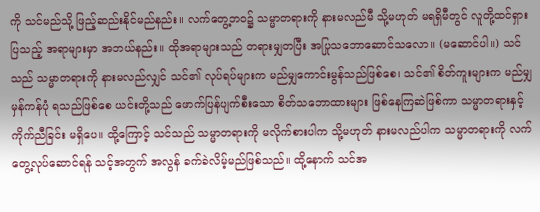ကို သင်မည်သို့ ဖြည့်ဆည်းနိုင်မည်နည်း။ လက်တွေ့ဘဝ၌ သမ္မာတရားကို နားမလည်မီ သို့မဟုတ် မရရှိမီတွင် လူတို့ထင်ရှားပြသည့် အရာများမှာ အဘယ်နည်း။ ထိုအရာများသည် တရားမျှတပြီး အပြုသဘောဆောင်သလော။ (မဆောင်ပါ။) သင်သည် သမ္မာတရားကို နားမလည်လျှင် သင်၏ လုပ်ရပ်များက မည်မျှကောင်းမွန်သည်ဖြစ်စေ၊ သင်၏ စိတ်ကူးများက မည်မျှမှန်ကန်ပုံ ရသည်ဖြစ်စေ ယင်းတို့သည် ဖောက်ပြန်ပျက်စီးသော စိတ်သဘောထားများ ဖြစ်နေကြဆဲဖြစ်ကာ သမ္မာတရားနှင့် ကိုက်ညီခြင်း မရှိပေ။ ထို့ကြောင့် သင်သည် သမ္မာတရားကို မလိုက်စားပါက သို့မဟုတ် နားမလည်ပါက သမ္မာတရားကို လက်တွေ့လုပ်ဆောင်ရန် သင့်အတွက် အလွန် ခက်ခဲလိမ့်မည်ဖြစ်သည်။ ထို့နောက် သင်အ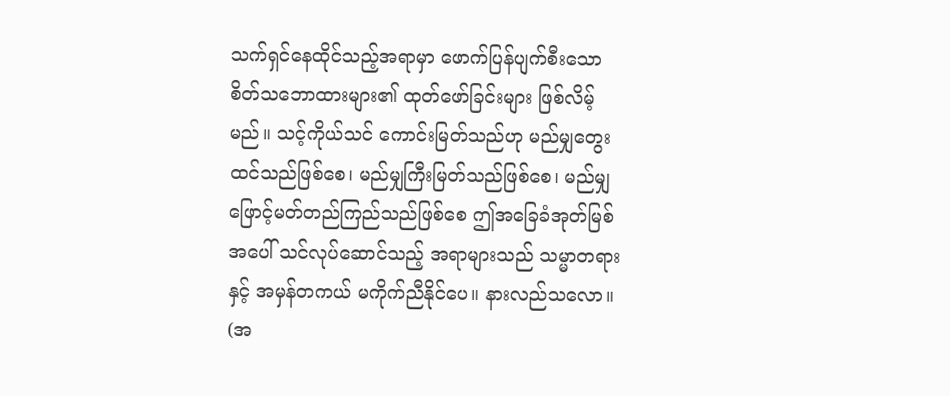သက်ရှင်နေထိုင်သည့်အရာမှာ ဖောက်ပြန်ပျက်စီးသော စိတ်သဘောထားများ၏ ထုတ်ဖော်ခြင်းများ ဖြစ်လိမ့်မည်။ သင့်ကိုယ်သင် ကောင်းမြတ်သည်ဟု မည်မျှတွေးထင်သည်ဖြစ်စေ၊ မည်မျှကြီးမြတ်သည်ဖြစ်စေ၊ မည်မျှဖြောင့်မတ်တည်ကြည်သည်ဖြစ်စေ ဤအခြေခံအုတ်မြစ်အပေါ် သင်လုပ်ဆောင်သည့် အရာများသည် သမ္မာတရားနှင့် အမှန်တကယ် မကိုက်ညီနိုင်ပေ။ နားလည်သလော။ (အ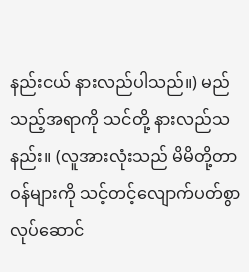နည်းငယ် နားလည်ပါသည်။) မည်သည့်အရာကို သင်တို့ နားလည်သနည်း။ (လူအားလုံးသည် မိမိတို့တာဝန်များကို သင့်တင့်လျောက်ပတ်စွာ လုပ်ဆောင်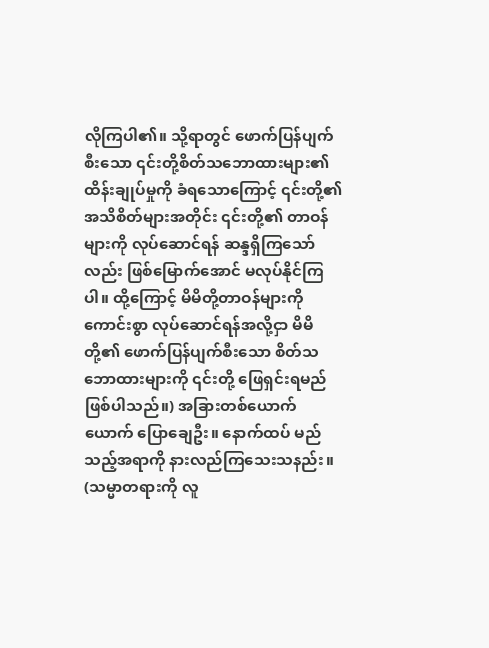လိုကြပါ၏။ သို့ရာတွင် ဖောက်ပြန်ပျက်စီးသော ၎င်းတို့စိတ်သဘောထားများ၏ ထိန်းချုပ်မှုကို ခံရသောကြောင့် ၎င်းတို့၏ အသိစိတ်များအတိုင်း ၎င်းတို့၏ တာဝန်များကို လုပ်ဆောင်ရန် ဆန္ဒရှိကြသော်လည်း ဖြစ်မြောက်အောင် မလုပ်နိုင်ကြပါ။ ထို့ကြောင့် မိမိတို့တာဝန်များကို ကောင်းစွာ လုပ်ဆောင်ရန်အလို့ငှာ မိမိတို့၏ ဖောက်ပြန်ပျက်စီးသော စိတ်သဘောထားများကို ၎င်းတို့ ဖြေရှင်းရမည် ဖြစ်ပါသည်။) အခြားတစ်ယောက်ယောက် ပြောချေဦး။ နောက်ထပ် မည်သည့်အရာကို နားလည်ကြသေးသနည်း။ (သမ္မာတရားကို လူ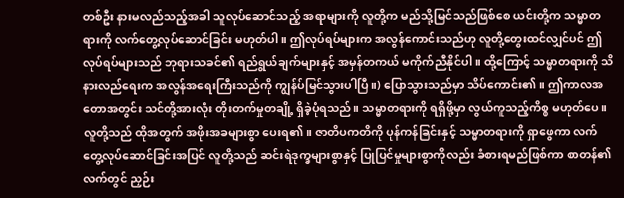တစ်ဦး နားမလည်သည့်အခါ သူလုပ်ဆောင်သည့် အရာများကို လူတို့က မည်သို့မြင်သည်ဖြစ်စေ ယင်းတို့က သမ္မာတရားကို လက်တွေ့လုပ်ဆောင်ခြင်း မဟုတ်ပါ။ ဤလုပ်ရပ်များက အလွန်ကောင်းသည်ဟု လူတို့တွေးထင်လျှင်ပင် ဤလုပ်ရပ်များသည် ဘုရားသခင်၏ ရည်ရွယ်ချက်များနှင့် အမှန်တကယ် မကိုက်ညီနိုင်ပါ။ ထို့ကြောင့် သမ္မာတရားကို သိနားလည်ရေးက အလွန်အရေးကြီးသည်ကို ကျွန်ပ်မြင်သွားပါပြီ။) ပြောသွားသည်မှာ သိပ်ကောင်း၏။ ဤကာလအတောအတွင်း သင်တို့အားလုံး တိုးတက်မှုတချို့ ရှိခဲ့ပုံရသည်။ သမ္မာတရားကို ရရှိဖို့မှာ လွယ်ကူသည့်ကိစ္စ မဟုတ်ပေ။ လူတို့သည် ထိုအတွက် အဖိုးအခများစွာ ပေးရ၏။ ဇာတိပကတိကို ပုန်ကန်ခြင်းနှင့် သမ္မာတရားကို ရှာဖွေကာ လက်တွေ့လုပ်ဆောင်ခြင်းအပြင် လူတို့သည် ဆင်းရဲဒုက္ခများစွာနှင့် ပြုပြင်မှုများစွာကိုလည်း ခံစားရမည်ဖြစ်ကာ စာတန်၏ လက်တွင် ညှဉ်း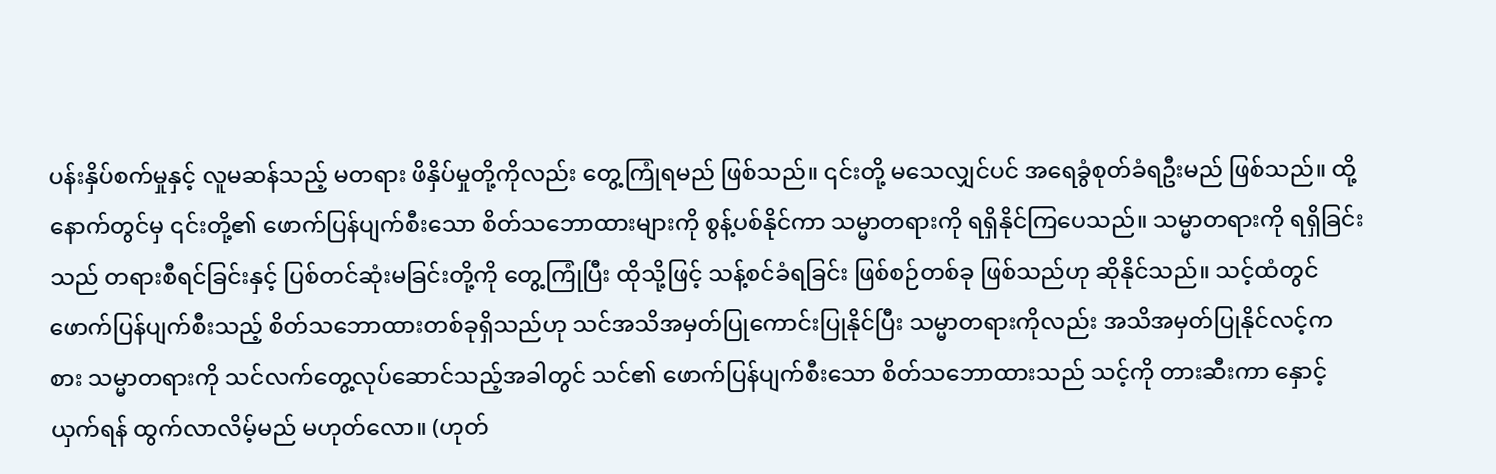ပန်းနှိပ်စက်မှုနှင့် လူမဆန်သည့် မတရား ဖိနှိပ်မှုတို့ကိုလည်း တွေ့ကြုံရမည် ဖြစ်သည်။ ၎င်းတို့ မသေလျှင်ပင် အရေခွံစုတ်ခံရဦးမည် ဖြစ်သည်။ ထို့နောက်တွင်မှ ၎င်းတို့၏ ဖောက်ပြန်ပျက်စီးသော စိတ်သဘောထားများကို စွန့်ပစ်နိုင်ကာ သမ္မာတရားကို ရရှိနိုင်ကြပေသည်။ သမ္မာတရားကို ရရှိခြင်းသည် တရားစီရင်ခြင်းနှင့် ပြစ်တင်ဆုံးမခြင်းတို့ကို တွေ့ကြုံပြီး ထိုသို့ဖြင့် သန့်စင်ခံရခြင်း ဖြစ်စဉ်တစ်ခု ဖြစ်သည်ဟု ဆိုနိုင်သည်။ သင့်ထံတွင် ဖောက်ပြန်ပျက်စီးသည့် စိတ်သဘောထားတစ်ခုရှိသည်ဟု သင်အသိအမှတ်ပြုကောင်းပြုနိုင်ပြီး သမ္မာတရားကိုလည်း အသိအမှတ်ပြုနိုင်လင့်ကစား သမ္မာတရားကို သင်လက်တွေ့လုပ်ဆောင်သည့်အခါတွင် သင်၏ ဖောက်ပြန်ပျက်စီးသော စိတ်သဘောထားသည် သင့်ကို တားဆီးကာ နှောင့်ယှက်ရန် ထွက်လာလိမ့်မည် မဟုတ်လော။ (ဟုတ်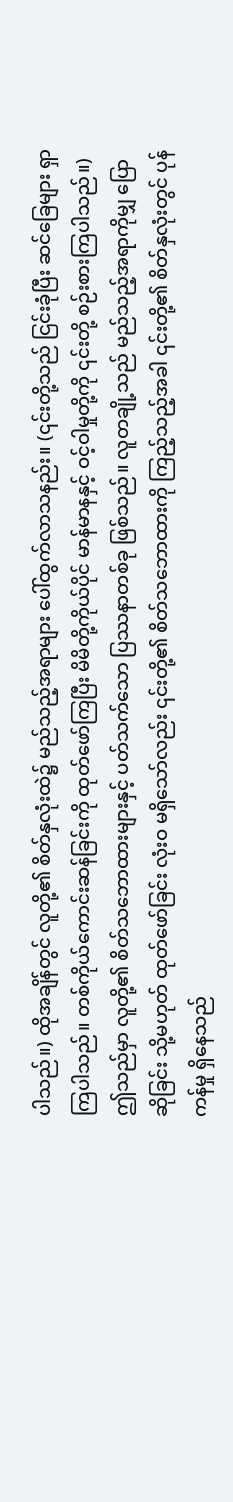ပါသည်။) ထိုအချိန်တွင် လူတို့၏ စိတ်နှလုံးထဲ၌ မည်သည့်အရာများ ပေါ်ထွက်လာသနည်း။ (၎င်းတို့သည် ငြင်းခုံပြီး ဆင်ခြေများ ရှာကြပါသည်။ တစ်ကိုယ်ကောင်းဆန်ခြင်းကို ထုတ်ဖော်ကြပြီး မိမိတို့ကိုယ်ပိုင် မာန်မာနနှင့် ဝင့်ဝါမှုတို့ကို ၎င်းတို့ စဉ်းစားကြပါသည်။) ဤသည်မှာ လူတို့၏ စိတ်သဘောထားများနှင့် ပတ်သက်သော ပြဿနာတစ်ခု ဖြစ်သည်။ လူတချို့သည် မည်သည့်အရာကိုမျှ ပြောဆိုခြင်း သို့မဟုတ် ထုတ်ဖော်ခြင်း လုံးဝ မရှိသော်လည်း ၎င်းတို့၏ စိတ်သဘောထားကို ကြည့်သည့်အခါ ၎င်းတို့၏ စိတ်နှလုံးတွင် ပုန်ကန်မှု ရှိနေသည်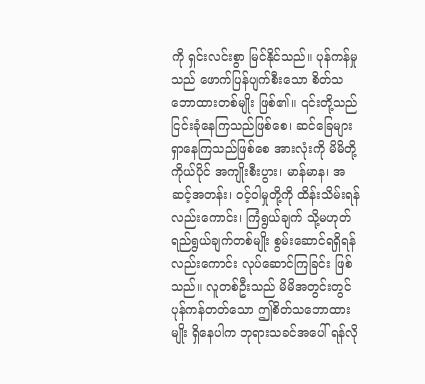ကို ရှင်းလင်းစွာ မြင်နိုင်သည်။ ပုန်ကန်မှုသည် ဖောက်ပြန်ပျက်စီးသော စိတ်သဘောထားတစ်မျိုး ဖြစ်၏။ ၎င်းတို့သည် ငြင်းခုံနေကြသည်ဖြစ်စေ၊ ဆင်ခြေများ ရှာနေကြသည်ဖြစ်စေ အားလုံးကို မိမိတို့ကိုယ်ပိုင် အကျိုးစီးပွား၊ မာန်မာန၊ အဆင့်အတန်း၊ ဝင့်ဝါမှုတို့ကို ထိန်းသိမ်းရန်လည်းကောင်း၊ ကြံရွယ်ချက် သို့မဟုတ် ရည်ရွယ်ချက်တစ်မျိုး စွမ်းဆောင်ရရှိရန်လည်းကောင်း လုပ်ဆောင်ကြခြင်း ဖြစ်သည်။ လူတစ်ဦးသည် မိမိအတွင်းတွင် ပုန်ကန်တတ်သော ဤစိတ်သဘောထားမျိုး ရှိနေပါက ဘုရားသခင်အပေါ် ရန်လို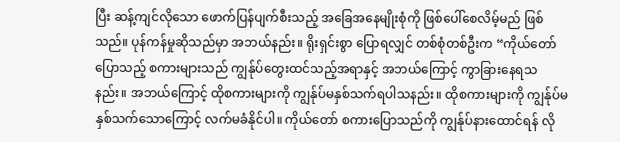ပြီး ဆန့်ကျင်လိုသော ဖောက်ပြန်ပျက်စီးသည့် အခြေအနေမျိုးစုံကို ဖြစ်ပေါ်စေလိမ့်မည် ဖြစ်သည်။ ပုန်ကန်မှုဆိုသည်မှာ အဘယ်နည်း။ ရိုးရှင်းစွာ ပြောရလျှင် တစ်စုံတစ်ဦးက “ကိုယ်တော်ပြောသည့် စကားများသည် ကျွန်ုပ်တွေးထင်သည့်အရာနှင့် အဘယ်ကြောင့် ကွာခြားနေရသနည်း။ အဘယ်ကြောင့် ထိုစကားများကို ကျွန်ုပ်မနှစ်သက်ရပါသနည်း။ ထိုစကားများကို ကျွန်ုပ်မနှစ်သက်သောကြောင့် လက်မခံနိုင်ပါ။ ကိုယ်တော် စကားပြောသည်ကို ကျွန်ုပ်နားထောင်ရန် လို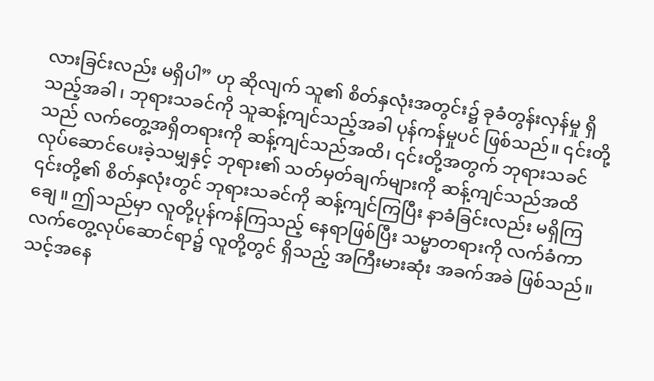လားခြင်းလည်း မရှိပါ” ဟု ဆိုလျက် သူ၏ စိတ်နှလုံးအတွင်း၌ ခုခံတွန်းလှန်မှု ရှိသည့်အခါ၊ ဘုရားသခင်ကို သူဆန့်ကျင်သည့်အခါ ပုန်ကန်မှုပင် ဖြစ်သည်။ ၎င်းတို့သည် လက်တွေ့အရှိတရားကို ဆန့်ကျင်သည်အထိ၊ ၎င်းတို့အတွက် ဘုရားသခင် လုပ်ဆောင်ပေးခဲ့သမျှနှင့် ဘုရား၏ သတ်မှတ်ချက်များကို ဆန့်ကျင်သည်အထိ ၎င်းတို့၏ စိတ်နှလုံးတွင် ဘုရားသခင်ကို ဆန့်ကျင်ကြပြီး နာခံခြင်းလည်း မရှိကြချေ။ ဤသည်မှာ လူတို့ပုန်ကန်ကြသည့် နေရာဖြစ်ပြီး သမ္မာတရားကို လက်ခံကာ လက်တွေ့လုပ်ဆောင်ရာ၌ လူတို့တွင် ရှိသည့် အကြီးမားဆုံး အခက်အခဲ ဖြစ်သည်။ သင့်အနေ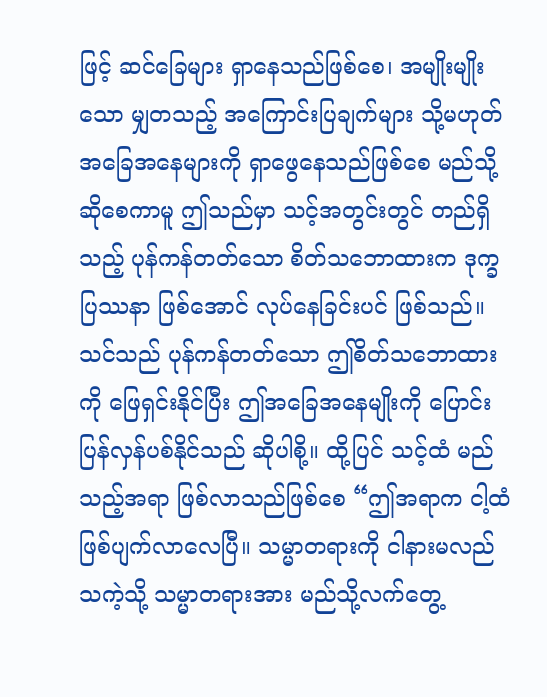ဖြင့် ဆင်ခြေများ ရှာနေသည်ဖြစ်စေ၊ အမျိုးမျိုးသော မျှတသည့် အကြောင်းပြချက်များ သို့မဟုတ် အခြေအနေများကို ရှာဖွေနေသည်ဖြစ်စေ မည်သို့ဆိုစေကာမူ ဤသည်မှာ သင့်အတွင်းတွင် တည်ရှိသည့် ပုန်ကန်တတ်သော စိတ်သဘောထားက ဒုက္ခပြဿနာ ဖြစ်အောင် လုပ်နေခြင်းပင် ဖြစ်သည်။ သင်သည် ပုန်ကန်တတ်သော ဤစိတ်သဘောထားကို ဖြေရှင်းနိုင်ပြီး ဤအခြေအနေမျိုးကို ပြောင်းပြန်လှန်ပစ်နိုင်သည် ဆိုပါစို့။ ထို့ပြင် သင့်ထံ မည်သည့်အရာ ဖြစ်လာသည်ဖြစ်စေ “ဤအရာက ငါ့ထံ ဖြစ်ပျက်လာလေပြီ။ သမ္မာတရားကို ငါနားမလည်သကဲ့သို့ သမ္မာတရားအား မည်သို့လက်တွေ့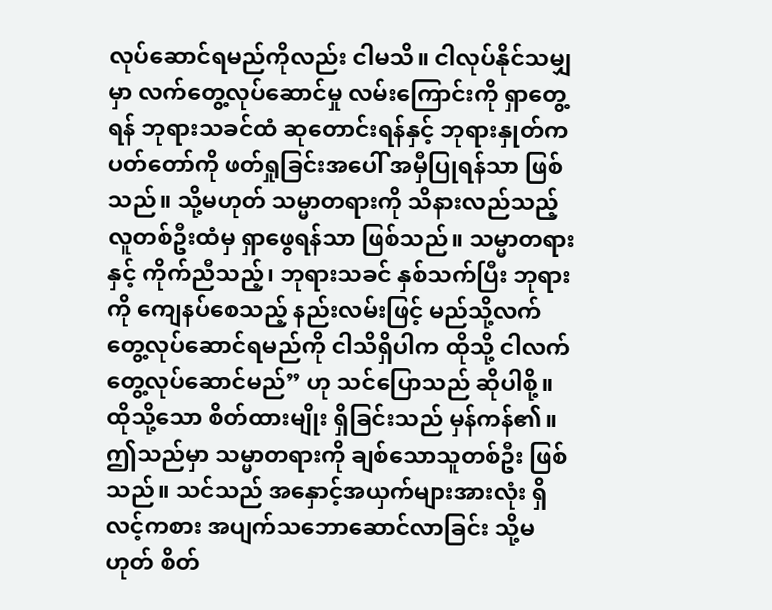လုပ်ဆောင်ရမည်ကိုလည်း ငါမသိ။ ငါလုပ်နိုင်သမျှမှာ လက်တွေ့လုပ်ဆောင်မှု လမ်းကြောင်းကို ရှာတွေ့ရန် ဘုရားသခင်ထံ ဆုတောင်းရန်နှင့် ဘုရားနှုတ်ကပတ်တော်ကို ဖတ်ရှုခြင်းအပေါ် အမှီပြုရန်သာ ဖြစ်သည်။ သို့မဟုတ် သမ္မာတရားကို သိနားလည်သည့် လူတစ်ဦးထံမှ ရှာဖွေရန်သာ ဖြစ်သည်။ သမ္မာတရားနှင့် ကိုက်ညီသည့်၊ ဘုရားသခင် နှစ်သက်ပြီး ဘုရားကို ကျေနပ်စေသည့် နည်းလမ်းဖြင့် မည်သို့လက်တွေ့လုပ်ဆောင်ရမည်ကို ငါသိရှိပါက ထိုသို့ ငါလက်တွေ့လုပ်ဆောင်မည်” ဟု သင်ပြောသည် ဆိုပါစို့။ ထိုသို့သော စိတ်ထားမျိုး ရှိခြင်းသည် မှန်ကန်၏။ ဤသည်မှာ သမ္မာတရားကို ချစ်သောသူတစ်ဦး ဖြစ်သည်။ သင်သည် အနှောင့်အယှက်များအားလုံး ရှိလင့်ကစား အပျက်သဘောဆောင်လာခြင်း သို့မဟုတ် စိတ်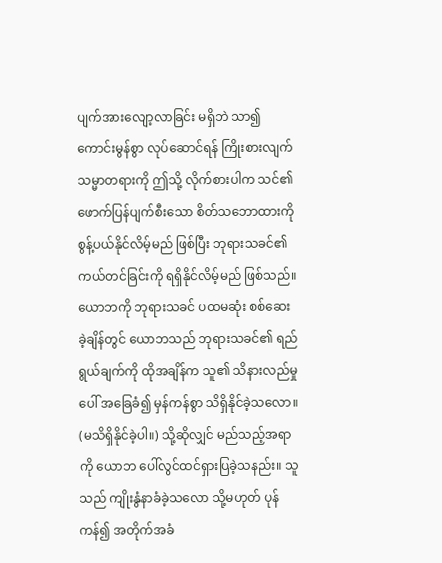ပျက်အားလျော့လာခြင်း မရှိဘဲ သာ၍ ကောင်းမွန်စွာ လုပ်ဆောင်ရန် ကြိုးစားလျက် သမ္မာတရားကို ဤသို့ လိုက်စားပါက သင်၏ ဖောက်ပြန်ပျက်စီးသော စိတ်သဘောထားကို စွန့်ပယ်နိုင်လိမ့်မည် ဖြစ်ပြီး ဘုရားသခင်၏ ကယ်တင်ခြင်းကို ရရှိနိုင်လိမ့်မည် ဖြစ်သည်။
ယောဘကို ဘုရားသခင် ပထမဆုံး စစ်ဆေးခဲ့ချိန်တွင် ယောဘသည် ဘုရားသခင်၏ ရည်ရွယ်ချက်ကို ထိုအချိန်က သူ၏ သိနားလည်မှုပေါ် အခြေခံ၍ မှန်ကန်စွာ သိရှိနိုင်ခဲ့သလော။ (မသိရှိနိုင်ခဲ့ပါ။) သို့ဆိုလျှင် မည်သည့်အရာကို ယောဘ ပေါ်လွင်ထင်ရှားပြခဲ့သနည်း။ သူသည် ကျိုးနွံနာခံခဲ့သလော သို့မဟုတ် ပုန်ကန်၍ အတိုက်အခံ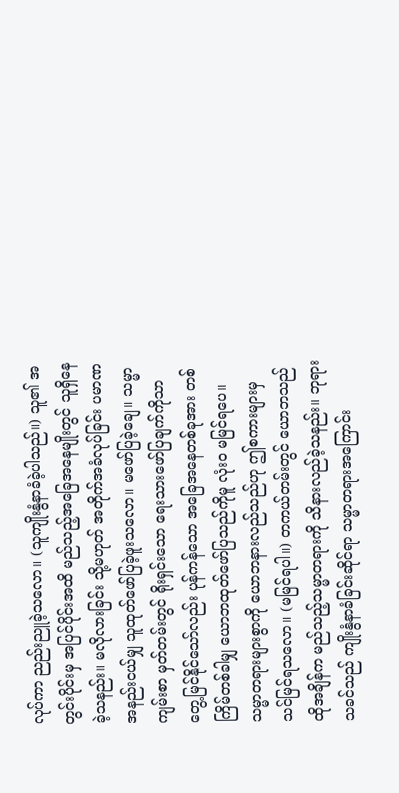လုပ်ကာ ညည်းညူခဲ့သလော။ (သူကျိုးနွံနာခံခဲ့ပါသည်။) သူ၏ အတွင်းပိုင်းမှ အပြင်ပိုင်းအထိ မည်သည့်အခြေအနေမျိုးတွင် သူရှိနေခဲ့သနည်း။ မလိုလားခြင်း သို့မဟုတ် အတိုက်အခံလုပ်ခြင်း ပမာဏ အနည်းငယ်မျှ သူထုတ်ဖော်ပြခဲ့ဖူးသလော။ မဖော်ပြခဲ့ချေ။ သမ္မာကျမ်းစာ မှတ်တမ်းတွင် ရိုးရှင်းသော ရေးသားဖော်ပြချက်ကိုသာ တွေ့မြင်နိုင်သော်လည်း ပုန်ကန်သော အခြေအနေတစ်ခုအား တစ်ကြိမ်တစ်ခါမျှ ယောဘထုတ်ဖော်ပြသည်ကိုမူ လုံးဝ မမြင်ရပေ။ သမ္မာတရားများစွာကို ယောဘနားလည်သည်ဟု ဤစကားများမှ သင်မြင်ရသလော။ (မမြင်ရပါ။) တကယ်တမ်းတွင် ယောဘသည် ထိုအချိန်က မည်သည့်သမ္မာတရားကို သိနားလည်ခဲ့သနည်း။ ဘုရားသခင်သည် ကျိုးနွံနာခံခြင်းဆိုင်ရာ သမ္မာတရားအကြောင်း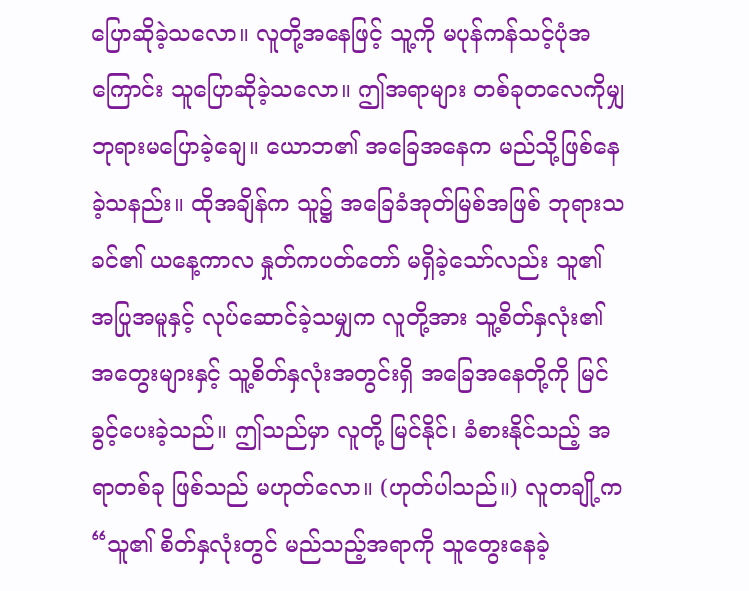ပြောဆိုခဲ့သလော။ လူတို့အနေဖြင့် သူ့ကို မပုန်ကန်သင့်ပုံအကြောင်း သူပြောဆိုခဲ့သလော။ ဤအရာများ တစ်ခုတလေကိုမျှ ဘုရားမပြောခဲ့ချေ။ ယောဘ၏ အခြေအနေက မည်သို့ဖြစ်နေခဲ့သနည်း။ ထိုအချိန်က သူ၌ အခြေခံအုတ်မြစ်အဖြစ် ဘုရားသခင်၏ ယနေ့ကာလ နှုတ်ကပတ်တော် မရှိခဲ့သော်လည်း သူ၏ အပြုအမူနှင့် လုပ်ဆောင်ခဲ့သမျှက လူတို့အား သူ့စိတ်နှလုံး၏ အတွေးများနှင့် သူ့စိတ်နှလုံးအတွင်းရှိ အခြေအနေတို့ကို မြင်ခွင့်ပေးခဲ့သည်။ ဤသည်မှာ လူတို့ မြင်နိုင်၊ ခံစားနိုင်သည့် အရာတစ်ခု ဖြစ်သည် မဟုတ်လော။ (ဟုတ်ပါသည်။) လူတချို့က “သူ၏ စိတ်နှလုံးတွင် မည်သည့်အရာကို သူတွေးနေခဲ့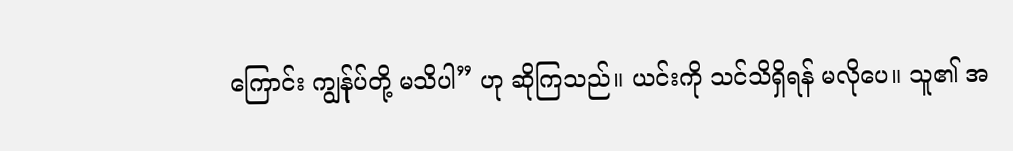ကြောင်း ကျွန်ုပ်တို့ မသိပါ” ဟု ဆိုကြသည်။ ယင်းကို သင်သိရှိရန် မလိုပေ။ သူ၏ အ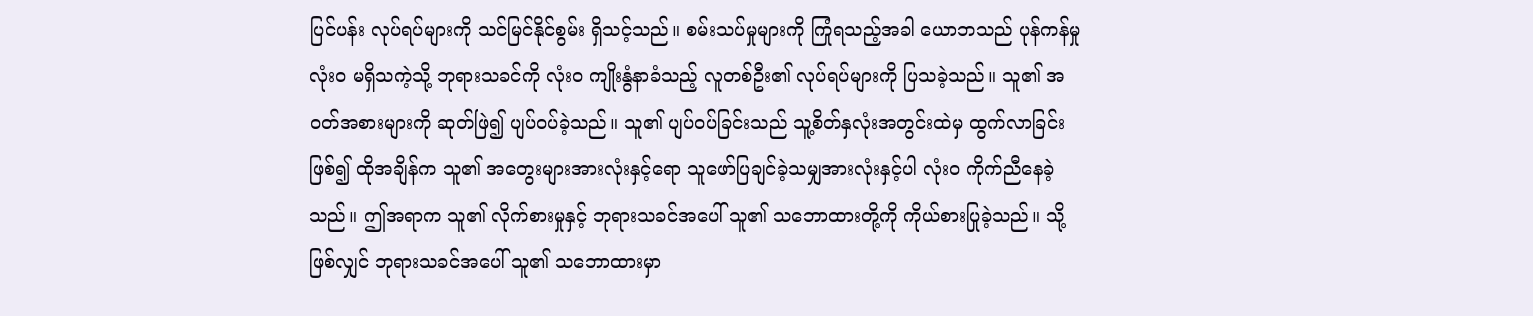ပြင်ပန်း လုပ်ရပ်များကို သင်မြင်နိုင်စွမ်း ရှိသင့်သည်။ စမ်းသပ်မှုများကို ကြုံရသည့်အခါ ယောဘသည် ပုန်ကန်မှု လုံးဝ မရှိသကဲ့သို့ ဘုရားသခင်ကို လုံးဝ ကျိုးနွံနာခံသည့် လူတစ်ဦး၏ လုပ်ရပ်များကို ပြသခဲ့သည်။ သူ၏ အဝတ်အစားများကို ဆုတ်ဖြဲ၍ ပျပ်ဝပ်ခဲ့သည်။ သူ၏ ပျပ်ဝပ်ခြင်းသည် သူ့စိတ်နှလုံးအတွင်းထဲမှ ထွက်လာခြင်းဖြစ်၍ ထိုအချိန်က သူ၏ အတွေးများအားလုံးနှင့်ရော သူဖော်ပြချင်ခဲ့သမျှအားလုံးနှင့်ပါ လုံးဝ ကိုက်ညီနေခဲ့သည်။ ဤအရာက သူ၏ လိုက်စားမှုနှင့် ဘုရားသခင်အပေါ် သူ၏ သဘောထားတို့ကို ကိုယ်စားပြုခဲ့သည်။ သို့ဖြစ်လျှင် ဘုရားသခင်အပေါ် သူ၏ သဘောထားမှာ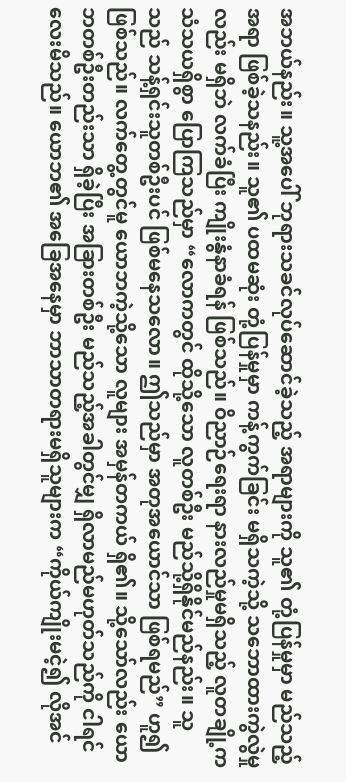အဘယ်နည်း။ သူ့အပေါ် ဘုရားသခင်လုပ်ဆောင်ခဲ့သည့် အရာများကို သူ၏ တုံ့ပြန်မှုမှာ မည်သည့်အရာ ဖြစ်ခဲ့သနည်း။ သူ၏ ပထမဆုံး တုံ့ပြန်မှုမှာ ကန့်ကွက်ခြင်း မရှိသကဲ့သို့ သဘောထားကွဲလွဲမှုလည်း မရှိဘဲ လက်ခံပြီး ကျိုးနွံနာခံရန် ဖြစ်သည်။ ဝိညာဉ်ရေးရာ နားလည်မှုမရှိသည့် လူတချို့က သံသယရှိစွာ ပြောကြသည်မှာ “လောကတွင် ထိုသို့သော လူတစ်ဦး မည်သို့ရှိနိုင်မည်နည်း။ သူသည် သန့်ရှင်းသူတစ်ဦးပင် ဖြစ်မနေသလော။ ဤသည်မှာ အတုအယောင်သာ ဖြစ်ရမည်” ဟူ၍ ဖြစ်သည်။ လက်တွေ့တွင်မူ ယောဘကဲ့သို့သော လူများ အမှန်တကယ် ရှိ၏။ သို့သော်လည်း ယောဘတစ်ဦးတည်းသာ ရှိခဲ့ပြီး အခြားတစ်ဦး မည်သည့်အခါတွင်မျှ ရှိလာမည်မဟုတ်သည်ကို ငါရင်လေးမိသည်။ ယောဘ၏ အခြေအနေမှာ ဘာသာတရားမရှိသူများက “ကိုယ်ကျိုးမငဲ့၍ လိုအင်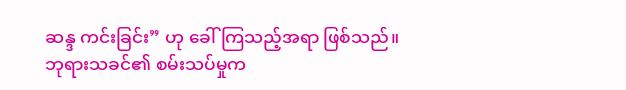ဆန္ဒ ကင်းခြင်း” ဟု ခေါ်ကြသည့်အရာ ဖြစ်သည်။ ဘုရားသခင်၏ စမ်းသပ်မှုက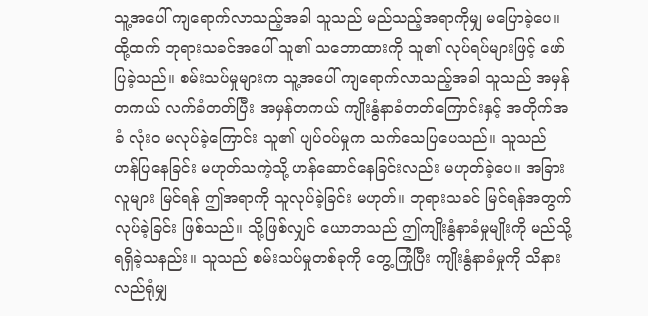သူ့အပေါ် ကျရောက်လာသည့်အခါ သူသည် မည်သည့်အရာကိုမျှ မပြောခဲ့ပေ။ ထို့ထက် ဘုရားသခင်အပေါ် သူ၏ သဘောထားကို သူ၏ လုပ်ရပ်များဖြင့် ဖော်ပြခဲ့သည်။ စမ်းသပ်မှုများက သူ့အပေါ် ကျရောက်လာသည့်အခါ သူသည် အမှန်တကယ် လက်ခံတတ်ပြီး အမှန်တကယ် ကျိုးနွံနာခံတတ်ကြောင်းနှင့် အတိုက်အခံ လုံးဝ မလုပ်ခဲ့ကြောင်း သူ၏ ပျပ်ဝပ်မှုက သက်သေပြပေသည်။ သူသည် ဟန်ပြနေခြင်း မဟုတ်သကဲ့သို့ ဟန်ဆောင်နေခြင်းလည်း မဟုတ်ခဲ့ပေ။ အခြားလူများ မြင်ရန် ဤအရာကို သူလုပ်ခဲ့ခြင်း မဟုတ်။ ဘုရားသခင် မြင်ရန်အတွက် လုပ်ခဲ့ခြင်း ဖြစ်သည်။ သို့ဖြစ်လျှင် ယောဘသည် ဤကျိုးနွံနာခံမှုမျိုးကို မည်သို့ရရှိခဲ့သနည်း။ သူသည် စမ်းသပ်မှုတစ်ခုကို တွေ့ကြုံပြီး ကျိုးနွံနာခံမှုကို သိနားလည်ရုံမျှ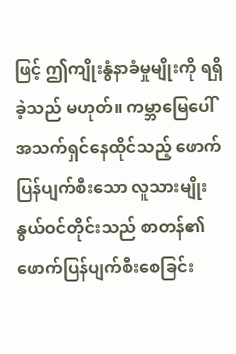ဖြင့် ဤကျိုးနွံနာခံမှုမျိုးကို ရရှိခဲ့သည် မဟုတ်။ ကမ္ဘာမြေပေါ် အသက်ရှင်နေထိုင်သည့် ဖောက်ပြန်ပျက်စီးသော လူသားမျိုးနွယ်ဝင်တိုင်းသည် စာတန်၏ ဖောက်ပြန်ပျက်စီးစေခြင်း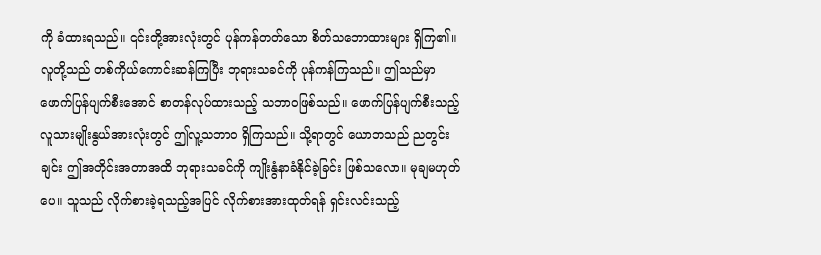ကို ခံထားရသည်။ ၎င်းတို့အားလုံးတွင် ပုန်ကန်တတ်သော စိတ်သဘောထားများ ရှိကြ၏။ လူတို့သည် တစ်ကိုယ်ကောင်းဆန်ကြပြီး ဘုရားသခင်ကို ပုန်ကန်ကြသည်။ ဤသည်မှာ ဖောက်ပြန်ပျက်စီးအောင် စာတန်လုပ်ထားသည့် သဘာဝဖြစ်သည်။ ဖောက်ပြန်ပျက်စီးသည့် လူသားမျိုးနွယ်အားလုံးတွင် ဤလူ့သဘာဝ ရှိကြသည်။ သို့ရာတွင် ယောဘသည် ညတွင်းချင်း ဤအတိုင်းအတာအထိ ဘုရားသခင်ကို ကျိုးနွံနာခံနိုင်ခဲ့ခြင်း ဖြစ်သလော။ မုချမဟုတ်ပေ။ သူသည် လိုက်စားခဲ့ရသည့်အပြင် လိုက်စားအားထုတ်ရန် ရှင်းလင်းသည့်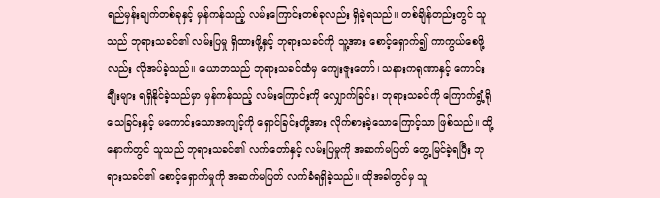ရည်မှန်းချက်တစ်ခုနှင့် မှန်ကန်သည့် လမ်းကြောင်းတစ်ခုလည်း ရှိခဲ့ရသည်။ တစ်ချိန်တည်းတွင် သူသည် ဘုရားသခင်၏ လမ်းပြမှု ရှိထားဖို့နှင့် ဘုရားသခင်ကို သူ့အား စောင့်ရှောက်၍ ကာကွယ်စေဖို့လည်း လိုအပ်ခဲ့သည်။ ယောဘသည် ဘုရားသခင်ထံမှ ကျေးဇူးတော်၊ သနားကရုဏာနှင့် ကောင်းချီးများ ရရှိနိုင်ခဲ့သည်မှာ မှန်ကန်သည့် လမ်းကြောင်းကို လျှောက်ခြင်း၊ ဘုရားသခင်ကို ကြောက်ရွံ့ရိုသေခြင်းနှင့် မကောင်းသောအကျင့်ကို ရှောင်ခြင်းတို့အား လိုက်စားခဲ့သောကြောင့်သာ ဖြစ်သည်။ ထို့နောက်တွင် သူသည် ဘုရားသခင်၏ လက်တော်နှင့် လမ်းပြမှုကို အဆက်မပြတ် တွေ့မြင်ခဲ့ရပြီး ဘုရားသခင်၏ စောင့်ရှောက်မှုကို အဆက်မပြတ် လက်ခံရရှိခဲ့သည်။ ထိုအခါတွင်မှ သူ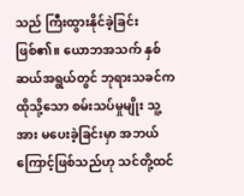သည် ကြီးထွားနိုင်ခဲ့ခြင်း ဖြစ်၏။ ယောဘအသက် နှစ်ဆယ်အရွယ်တွင် ဘုရားသခင်က ထိုသို့သော စမ်းသပ်မှုမျိုး သူ့အား မပေးခဲ့ခြင်းမှာ အဘယ်ကြောင့်ဖြစ်သည်ဟု သင်တို့ထင်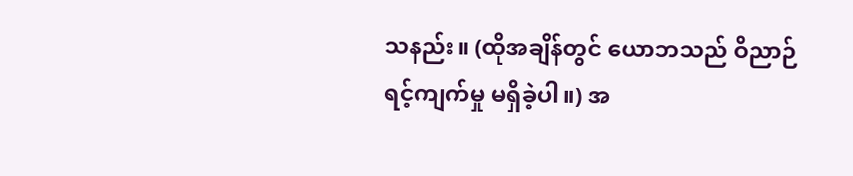သနည်း။ (ထိုအချိန်တွင် ယောဘသည် ဝိညာဉ်ရင့်ကျက်မှု မရှိခဲ့ပါ။) အ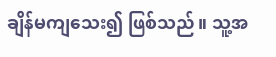ချိန်မကျသေး၍ ဖြစ်သည်။ သူ့အ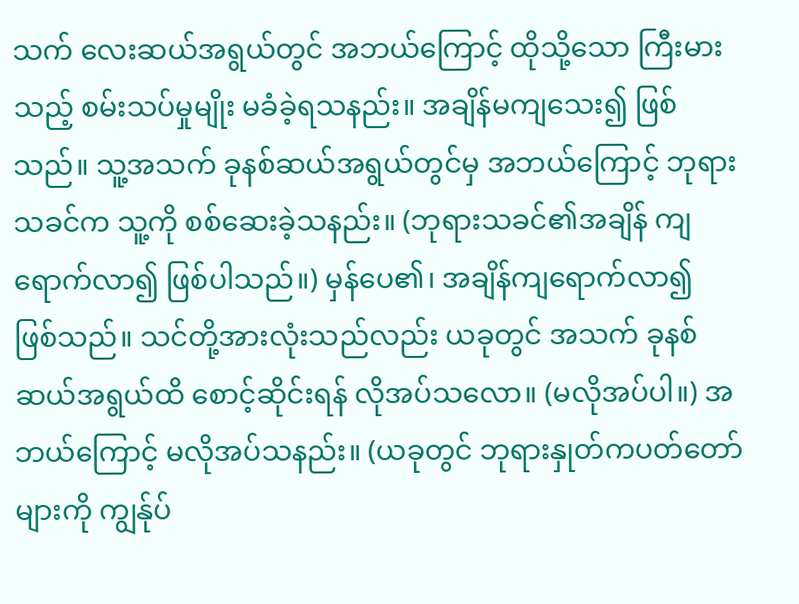သက် လေးဆယ်အရွယ်တွင် အဘယ်ကြောင့် ထိုသို့သော ကြီးမားသည့် စမ်းသပ်မှုမျိုး မခံခဲ့ရသနည်း။ အချိန်မကျသေး၍ ဖြစ်သည်။ သူ့အသက် ခုနစ်ဆယ်အရွယ်တွင်မှ အဘယ်ကြောင့် ဘုရားသခင်က သူ့ကို စစ်ဆေးခဲ့သနည်း။ (ဘုရားသခင်၏အချိန် ကျရောက်လာ၍ ဖြစ်ပါသည်။) မှန်ပေ၏၊ အချိန်ကျရောက်လာ၍ ဖြစ်သည်။ သင်တို့အားလုံးသည်လည်း ယခုတွင် အသက် ခုနစ်ဆယ်အရွယ်ထိ စောင့်ဆိုင်းရန် လိုအပ်သလော။ (မလိုအပ်ပါ။) အဘယ်ကြောင့် မလိုအပ်သနည်း။ (ယခုတွင် ဘုရားနှုတ်ကပတ်တော်များကို ကျွန်ုပ်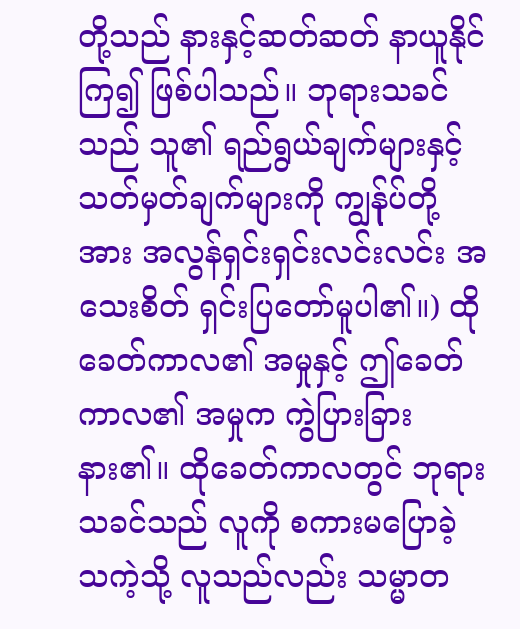တို့သည် နားနှင့်ဆတ်ဆတ် နာယူနိုင်ကြ၍ ဖြစ်ပါသည်။ ဘုရားသခင်သည် သူ၏ ရည်ရွယ်ချက်များနှင့် သတ်မှတ်ချက်များကို ကျွန်ုပ်တို့အား အလွန်ရှင်းရှင်းလင်းလင်း အသေးစိတ် ရှင်းပြတော်မူပါ၏။) ထိုခေတ်ကာလ၏ အမှုနှင့် ဤခေတ်ကာလ၏ အမှုက ကွဲပြားခြားနား၏။ ထိုခေတ်ကာလတွင် ဘုရားသခင်သည် လူကို စကားမပြောခဲ့သကဲ့သို့ လူသည်လည်း သမ္မာတ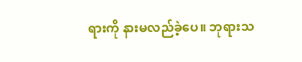ရားကို နားမလည်ခဲ့ပေ။ ဘုရားသ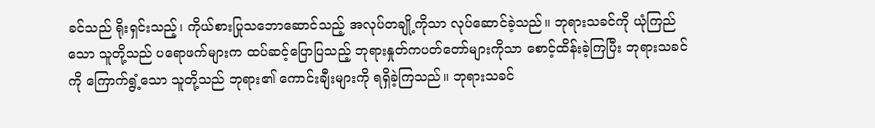ခင်သည် ရိုးရှင်းသည့်၊ ကိုယ်စားပြုသဘောဆောင်သည့် အလုပ်တချို့ကိုသာ လုပ်ဆောင်ခဲ့သည်။ ဘုရားသခင်ကို ယုံကြည်သော သူတို့သည် ပရောဖက်များက ထပ်ဆင့်ပြောပြသည့် ဘုရားနှုတ်ကပတ်တော်များကိုသာ စောင့်ထိန်းခဲ့ကြပြီး ဘုရားသခင်ကို ကြောက်ရွံ့သော သူတို့သည် ဘုရား၏ ကောင်းချီးများကို ရရှိခဲ့ကြသည်။ ဘုရားသခင်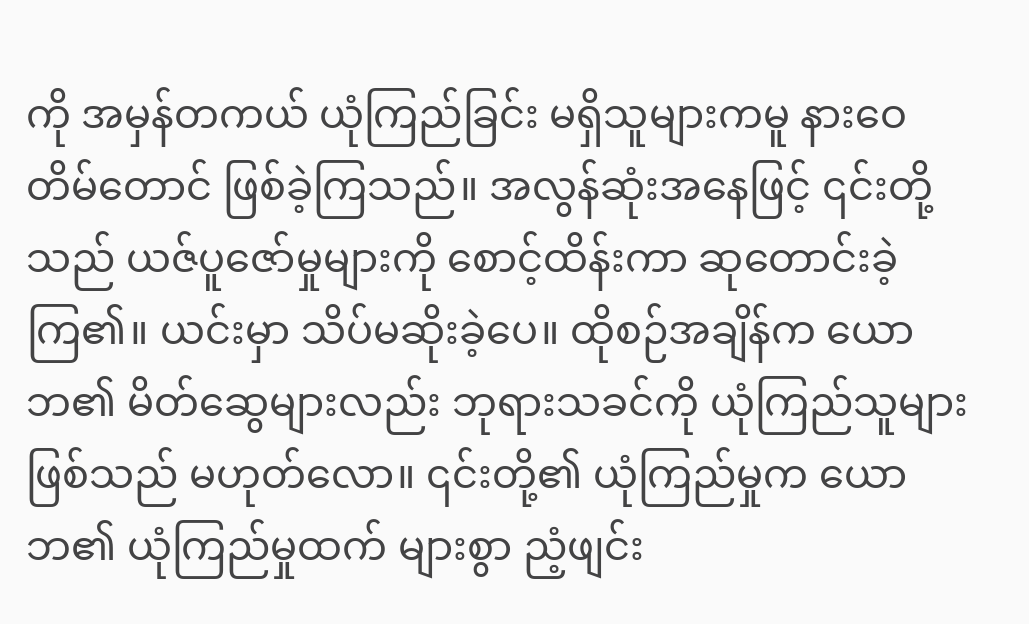ကို အမှန်တကယ် ယုံကြည်ခြင်း မရှိသူများကမူ နားဝေတိမ်တောင် ဖြစ်ခဲ့ကြသည်။ အလွန်ဆုံးအနေဖြင့် ၎င်းတို့သည် ယဇ်ပူဇော်မှုများကို စောင့်ထိန်းကာ ဆုတောင်းခဲ့ကြ၏။ ယင်းမှာ သိပ်မဆိုးခဲ့ပေ။ ထိုစဉ်အချိန်က ယောဘ၏ မိတ်ဆွေများလည်း ဘုရားသခင်ကို ယုံကြည်သူများ ဖြစ်သည် မဟုတ်လော။ ၎င်းတို့၏ ယုံကြည်မှုက ယောဘ၏ ယုံကြည်မှုထက် များစွာ ညံ့ဖျင်း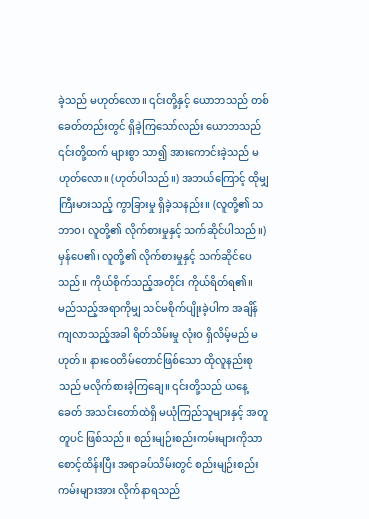ခဲ့သည် မဟုတ်လော။ ၎င်းတို့နှင့် ယောဘသည် တစ်ခေတ်တည်းတွင် ရှိခဲ့ကြသော်လည်း ယောဘသည် ၎င်းတို့ထက် များစွာ သာ၍ အားကောင်းခဲ့သည် မဟုတ်လော။ (ဟုတ်ပါသည်။) အဘယ်ကြောင့် ထိုမျှ ကြီးမားသည့် ကွာခြားမှု ရှိခဲ့သနည်း။ (လူတို့၏ သဘာဝ၊ လူတို့၏ လိုက်စားမှုနှင့် သက်ဆိုင်ပါသည်။) မှန်ပေ၏၊ လူတို့၏ လိုက်စားမှုနှင့် သက်ဆိုင်ပေသည်။ ကိုယ်စိုက်သည့်အတိုင်း ကိုယ်ရိတ်ရ၏။ မည်သည့်အရာကိုမျှ သင်မစိုက်ပျိုးခဲ့ပါက အချိန်ကျလာသည့်အခါ ရိတ်သိမ်းမှု လုံးဝ ရှိလိမ့်မည် မဟုတ်။ နားဝေတိမ်တောင်ဖြစ်သော ထိုလူနည်းစုသည် မလိုက်စားခဲ့ကြချေ။ ၎င်းတို့သည် ယနေ့ခေတ် အသင်းတော်ထဲရှိ မယုံကြည်သူများနှင့် အတူတူပင် ဖြစ်သည်။ စည်းမျဉ်းစည်းကမ်းများကိုသာ စောင့်ထိန်းပြီး အရာခပ်သိမ်းတွင် စည်းမျဉ်းစည်းကမ်းများအား လိုက်နာရသည်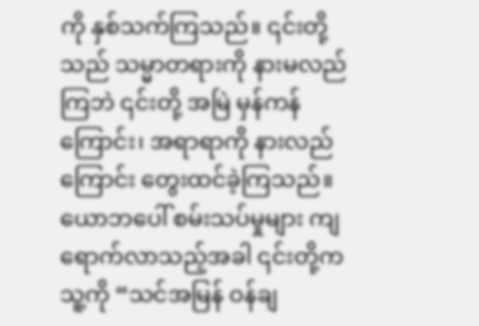ကို နှစ်သက်ကြသည်။ ၎င်းတို့သည် သမ္မာတရားကို နားမလည်ကြဘဲ ၎င်းတို့ အမြဲ မှန်ကန်ကြောင်း၊ အရာရာကို နားလည်ကြောင်း တွေးထင်ခဲ့ကြသည်။ ယောဘပေါ် စမ်းသပ်မှုများ ကျရောက်လာသည့်အခါ ၎င်းတို့က သူ့ကို “သင်အမြန် ဝန်ချ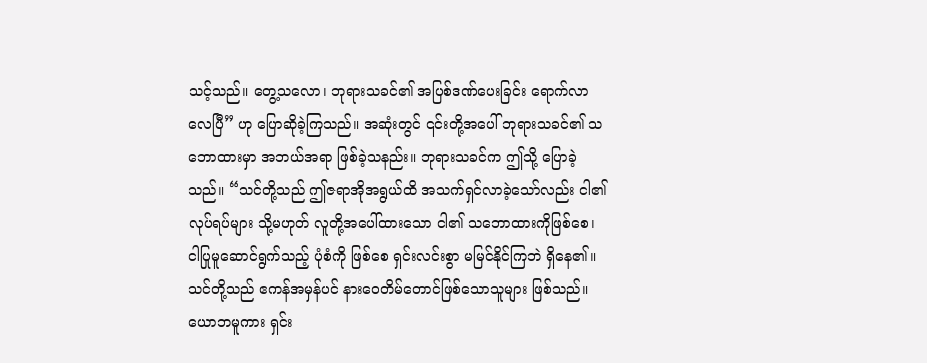သင့်သည်။ တွေ့သလော၊ ဘုရားသခင်၏ အပြစ်ဒဏ်ပေးခြင်း ရောက်လာလေပြီ” ဟု ပြောဆိုခဲ့ကြသည်။ အဆုံးတွင် ၎င်းတို့အပေါ် ဘုရားသခင်၏ သဘောထားမှာ အဘယ်အရာ ဖြစ်ခဲ့သနည်း။ ဘုရားသခင်က ဤသို့ ပြောခဲ့သည်။ “သင်တို့သည် ဤဇရာအိုအရွယ်ထိ အသက်ရှင်လာခဲ့သော်လည်း ငါ၏ လုပ်ရပ်များ သို့မဟုတ် လူတို့အပေါ်ထားသော ငါ၏ သဘောထားကိုဖြစ်စေ၊ ငါပြုမူဆောင်ရွက်သည့် ပုံစံကို ဖြစ်စေ ရှင်းလင်းစွာ မမြင်နိုင်ကြဘဲ ရှိနေ၏။ သင်တို့သည် ဧကန်အမှန်ပင် နားဝေတိမ်တောင်ဖြစ်သောသူများ ဖြစ်သည်။ ယောဘမူကား ရှင်း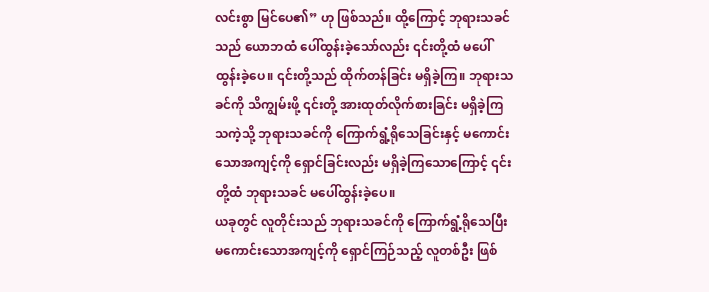လင်းစွာ မြင်ပေ၏” ဟု ဖြစ်သည်။ ထို့ကြောင့် ဘုရားသခင်သည် ယောဘထံ ပေါ်ထွန်းခဲ့သော်လည်း ၎င်းတို့ထံ မပေါ်ထွန်းခဲ့ပေ။ ၎င်းတို့သည် ထိုက်တန်ခြင်း မရှိခဲ့ကြ။ ဘုရားသခင်ကို သိကျွမ်းဖို့ ၎င်းတို့ အားထုတ်လိုက်စားခြင်း မရှိခဲ့ကြသကဲ့သို့ ဘုရားသခင်ကို ကြောက်ရွံ့ရိုသေခြင်းနှင့် မကောင်းသောအကျင့်ကို ရှောင်ခြင်းလည်း မရှိခဲ့ကြသောကြောင့် ၎င်းတို့ထံ ဘုရားသခင် မပေါ်ထွန်းခဲ့ပေ။
ယခုတွင် လူတိုင်းသည် ဘုရားသခင်ကို ကြောက်ရွံ့ရိုသေပြီး မကောင်းသောအကျင့်ကို ရှောင်ကြဉ်သည့် လူတစ်ဦး ဖြစ်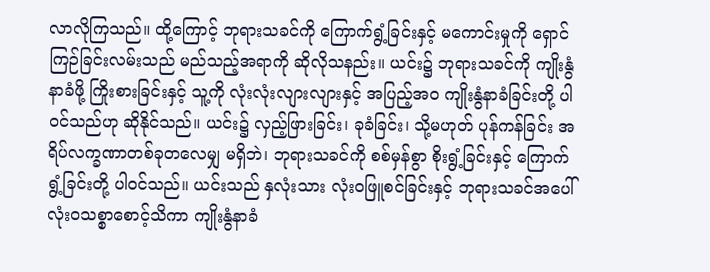လာလိုကြသည်။ ထို့ကြောင့် ဘုရားသခင်ကို ကြောက်ရွံ့ခြင်းနှင့် မကောင်းမှုကို ရှောင်ကြဉ်ခြင်းလမ်းသည် မည်သည့်အရာကို ဆိုလိုသနည်း။ ယင်း၌ ဘုရားသခင်ကို ကျိုးနွံနာခံဖို့ ကြိုးစားခြင်းနှင့် သူ့ကို လုံးလုံးလျားလျားနှင့် အပြည့်အဝ ကျိုးနွံနာခံခြင်းတို့ ပါဝင်သည်ဟု ဆိုနိုင်သည်။ ယင်း၌ လှည့်ဖြားခြင်း၊ ခုခံခြင်း၊ သို့မဟုတ် ပုန်ကန်ခြင်း အရိပ်လက္ခဏာတစ်ခုတလေမျှ မရှိဘဲ၊ ဘုရားသခင်ကို စစ်မှန်စွာ စိုးရွံ့ခြင်းနှင့် ကြောက်ရွံ့ခြင်းတို့ ပါဝင်သည်။ ယင်းသည် နှလုံးသား လုံးဝဖြူစင်ခြင်းနှင့် ဘုရားသခင်အပေါ် လုံးဝသစ္စာစောင့်သိကာ ကျိုးနွံနာခံ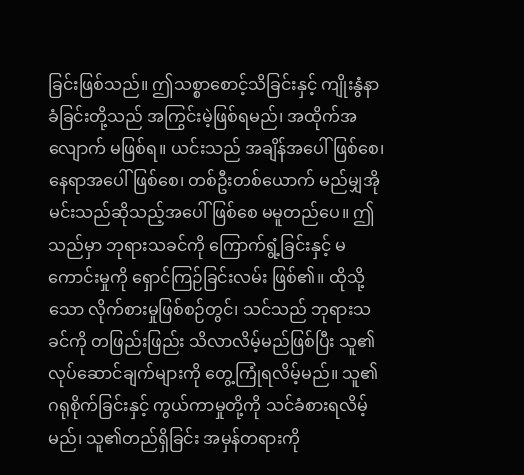ခြင်းဖြစ်သည်။ ဤသစ္စာစောင့်သိခြင်းနှင့် ကျိုးနွံနာခံခြင်းတို့သည် အကြွင်းမဲ့ဖြစ်ရမည်၊ အထိုက်အလျောက် မဖြစ်ရ။ ယင်းသည် အချိန်အပေါ်ဖြစ်စေ၊ နေရာအပေါ်ဖြစ်စေ၊ တစ်ဦးတစ်ယောက် မည်မျှအိုမင်းသည်ဆိုသည့်အပေါ်ဖြစ်စေ မမူတည်ပေ။ ဤသည်မှာ ဘုရားသခင်ကို ကြောက်ရွံ့ခြင်းနှင့် မကောင်းမှုကို ရှောင်ကြဉ်ခြင်းလမ်း ဖြစ်၏။ ထိုသို့သော လိုက်စားမှုဖြစ်စဉ်တွင်၊ သင်သည် ဘုရားသခင်ကို တဖြည်းဖြည်း သိလာလိမ့်မည်ဖြစ်ပြီး သူ၏လုပ်ဆောင်ချက်များကို တွေ့ကြုံရလိမ့်မည်။ သူ၏ဂရုစိုက်ခြင်းနှင့် ကွယ်ကာမှုတို့ကို သင်ခံစားရလိမ့်မည်၊ သူ၏တည်ရှိခြင်း အမှန်တရားကို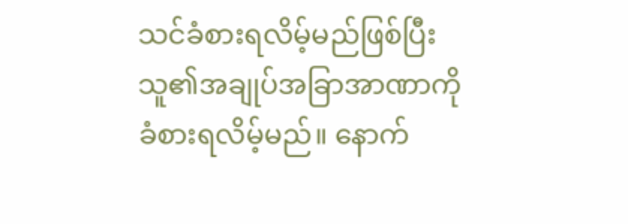သင်ခံစားရလိမ့်မည်ဖြစ်ပြီး သူ၏အချုပ်အခြာအာဏာကို ခံစားရလိမ့်မည်။ နောက်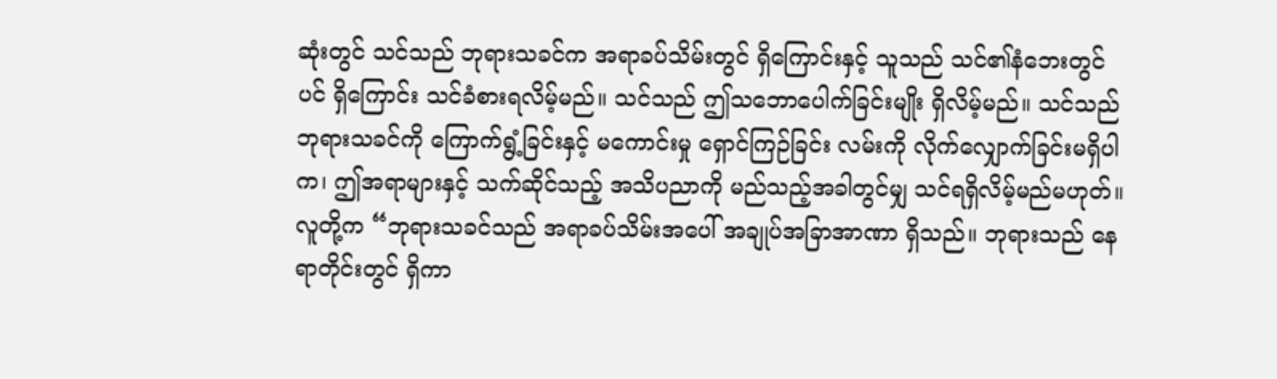ဆုံးတွင် သင်သည် ဘုရားသခင်က အရာခပ်သိမ်းတွင် ရှိကြောင်းနှင့် သူသည် သင်၏နံဘေးတွင်ပင် ရှိကြောင်း သင်ခံစားရလိမ့်မည်။ သင်သည် ဤသဘောပေါက်ခြင်းမျိုး ရှိလိမ့်မည်။ သင်သည် ဘုရားသခင်ကို ကြောက်ရွံ့ခြင်းနှင့် မကောင်းမှု ရှောင်ကြဉ်ခြင်း လမ်းကို လိုက်လျှောက်ခြင်းမရှိပါက၊ ဤအရာများနှင့် သက်ဆိုင်သည့် အသိပညာကို မည်သည့်အခါတွင်မျှ သင်ရရှိလိမ့်မည်မဟုတ်။ လူတို့က “ဘုရားသခင်သည် အရာခပ်သိမ်းအပေါ် အချုပ်အခြာအာဏာ ရှိသည်။ ဘုရားသည် နေရာတိုင်းတွင် ရှိကာ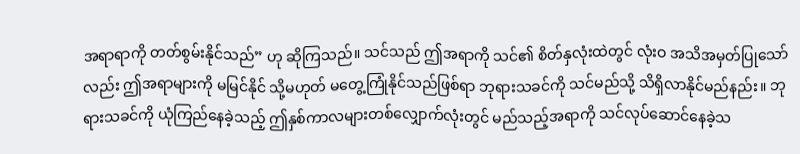အရာရာကို တတ်စွမ်းနိုင်သည်” ဟု ဆိုကြသည်။ သင်သည် ဤအရာကို သင်၏ စိတ်နှလုံးထဲတွင် လုံးဝ အသိအမှတ်ပြုသော်လည်း ဤအရာများကို မမြင်နိုင် သို့မဟုတ် မတွေ့ကြုံနိုင်သည်ဖြစ်ရာ ဘုရားသခင်ကို သင်မည်သို့ သိရှိလာနိုင်မည်နည်း။ ဘုရားသခင်ကို ယုံကြည်နေခဲ့သည့် ဤနှစ်ကာလများတစ်လျှောက်လုံးတွင် မည်သည့်အရာကို သင်လုပ်ဆောင်နေခဲ့သ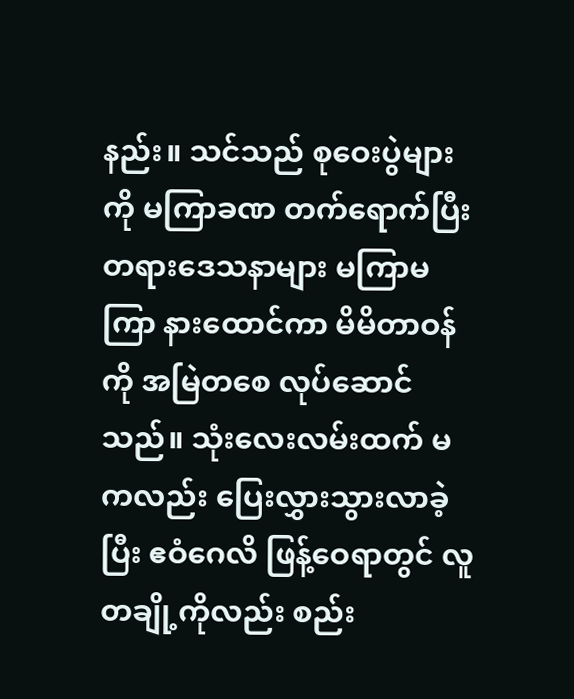နည်း။ သင်သည် စုဝေးပွဲများကို မကြာခဏ တက်ရောက်ပြီး တရားဒေသနာများ မကြာမကြာ နားထောင်ကာ မိမိတာဝန်ကို အမြဲတစေ လုပ်ဆောင်သည်။ သုံးလေးလမ်းထက် မကလည်း ပြေးလွှားသွားလာခဲ့ပြီး ဧဝံဂေလိ ဖြန့်ဝေရာတွင် လူတချို့ကိုလည်း စည်း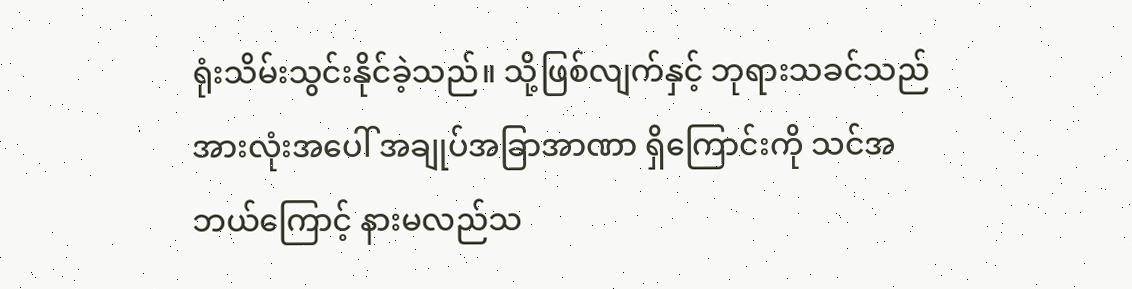ရုံးသိမ်းသွင်းနိုင်ခဲ့သည်။ သို့ဖြစ်လျက်နှင့် ဘုရားသခင်သည် အားလုံးအပေါ် အချုပ်အခြာအာဏာ ရှိကြောင်းကို သင်အဘယ်ကြောင့် နားမလည်သ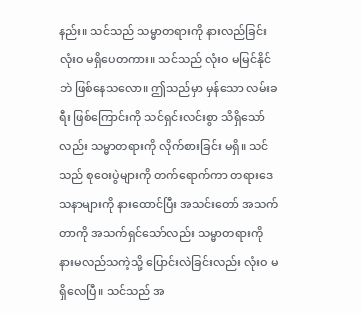နည်း။ သင်သည် သမ္မာတရားကို နားလည်ခြင်း လုံးဝ မရှိပေတကား။ သင်သည် လုံးဝ မမြင်နိုင်ဘဲ ဖြစ်နေသလော။ ဤသည်မှာ မှန်သော လမ်းခရီး ဖြစ်ကြောင်းကို သင်ရှင်းလင်းစွာ သိရှိသော်လည်း သမ္မာတရားကို လိုက်စားခြင်း မရှိ။ သင်သည် စုဝေးပွဲများကို တက်ရောက်ကာ တရားဒေသနာများကို နားထောင်ပြီး အသင်းတော် အသက်တာကို အသက်ရှင်သော်လည်း သမ္မာတရားကို နားမလည်သကဲ့သို့ ပြောင်းလဲခြင်းလည်း လုံးဝ မရှိလေပြီ။ သင်သည် အ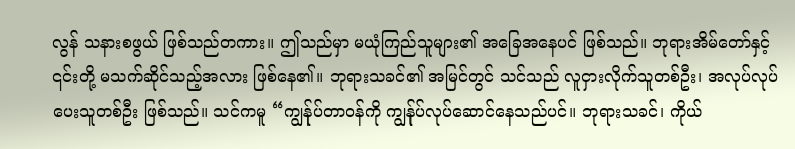လွန် သနားစဖွယ် ဖြစ်သည်တကား။ ဤသည်မှာ မယုံကြည်သူများ၏ အခြေအနေပင် ဖြစ်သည်။ ဘုရားအိမ်တော်နှင့် ၎င်းတို့ မသက်ဆိုင်သည့်အလား ဖြစ်နေ၏။ ဘုရားသခင်၏ အမြင်တွင် သင်သည် လူငှားလိုက်သူတစ်ဦး၊ အလုပ်လုပ်ပေးသူတစ်ဦး ဖြစ်သည်။ သင်ကမူ “ကျွန်ုပ်တာဝန်ကို ကျွန်ုပ်လုပ်ဆောင်နေသည်ပင်။ ဘုရားသခင်၊ ကိုယ်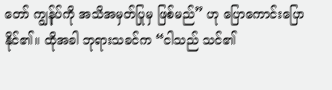တော် ကျွန်ုပ်ကို အသိအမှတ်ပြုမှ ဖြစ်မည်” ဟု ပြောကောင်းပြောနိုင်၏။ ထိုအခါ ဘုရားသခင်က “ငါသည် သင်၏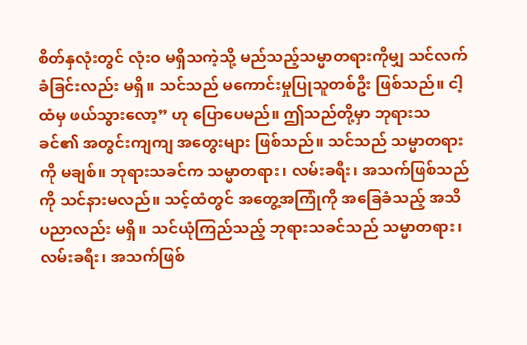စိတ်နှလုံးတွင် လုံးဝ မရှိသကဲ့သို့ မည်သည့်သမ္မာတရားကိုမျှ သင်လက်ခံခြင်းလည်း မရှိ။ သင်သည် မကောင်းမှုပြုသူတစ်ဦး ဖြစ်သည်။ ငါ့ထံမှ ဖယ်သွားလော့” ဟု ပြောပေမည်။ ဤသည်တို့မှာ ဘုရားသခင်၏ အတွင်းကျကျ အတွေးများ ဖြစ်သည်။ သင်သည် သမ္မာတရားကို မချစ်။ ဘုရားသခင်က သမ္မာတရား၊ လမ်းခရီး၊ အသက်ဖြစ်သည်ကို သင်နားမလည်။ သင့်ထံတွင် အတွေ့အကြုံကို အခြေခံသည့် အသိပညာလည်း မရှိ။ သင်ယုံကြည်သည့် ဘုရားသခင်သည် သမ္မာတရား၊ လမ်းခရီး၊ အသက်ဖြစ်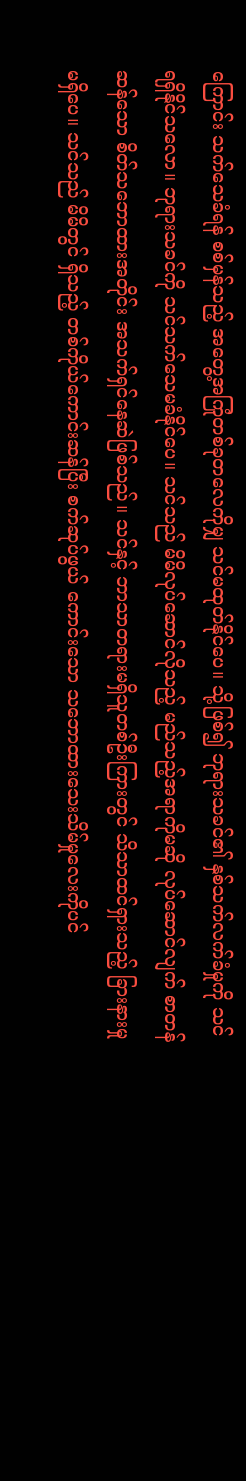ကြောင်း သက်သေခံရန် စစ်မှန်သည့် အတွေ့အကြုံတစ်ခုတလေကိုမျှ သင်မထုတ်နိုင်ပေ။ သို့ဖြစ်၍ ဘုရားသခင်၏ နှစ်သက်လက်ခံမှုကို သင်ရရှိနိုင်သလော။ ဘုရားသခင်ကို သင်သက်သေမခံနိုင်ပေ။ သင်သည် မိမိလုပ်ဆောင်လိုသည့် မည်သည့်အရာကိုမဆို လုပ်ဆောင်လျက် စာတန်ဆန်သော စိတ်သဘောထားအတိုင်း အသက်ရှင်နေဆဲဖြစ်သည်။ သင်နှင့် ဘာသာတရားမရှိသူတစ်ဦးကြားတွင် သိသာထင်ရှားသည့် ခြားနားမှု မရှိပေ။ သင်သည် မိမိတွင် ရှိသည့် တစ်ကိုယ်ကောင်းဆန်ပြီး စက်ဆုပ်ဖွယ် ကောင်းသော သဘောထားသေးသိမ်မှုလေးကိုပင်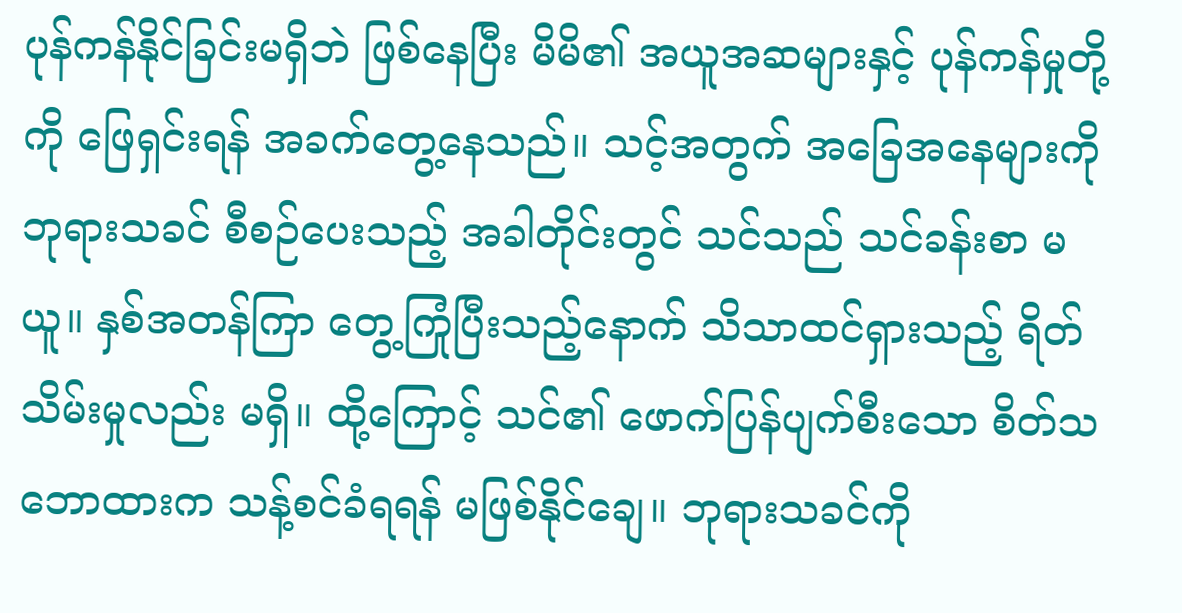ပုန်ကန်နိုင်ခြင်းမရှိဘဲ ဖြစ်နေပြီး မိမိ၏ အယူအဆများနှင့် ပုန်ကန်မှုတို့ကို ဖြေရှင်းရန် အခက်တွေ့နေသည်။ သင့်အတွက် အခြေအနေများကို ဘုရားသခင် စီစဉ်ပေးသည့် အခါတိုင်းတွင် သင်သည် သင်ခန်းစာ မယူ။ နှစ်အတန်ကြာ တွေ့ကြုံပြီးသည့်နောက် သိသာထင်ရှားသည့် ရိတ်သိမ်းမှုလည်း မရှိ။ ထို့ကြောင့် သင်၏ ဖောက်ပြန်ပျက်စီးသော စိတ်သဘောထားက သန့်စင်ခံရရန် မဖြစ်နိုင်ချေ။ ဘုရားသခင်ကို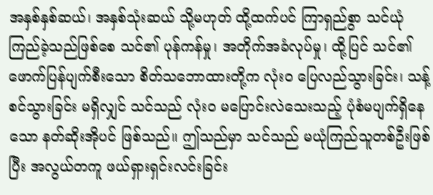အနှစ်နှစ်ဆယ်၊ အနှစ်သုံးဆယ် သို့မဟုတ် ထို့ထက်ပင် ကြာရှည်စွာ သင်ယုံကြည်ခဲ့သည်ဖြစ်စေ သင်၏ ပုန်ကန်မှု၊ အတိုက်အခံလုပ်မှု၊ ထို့ပြင် သင်၏ ဖောက်ပြန်ပျက်စီးသော စိတ်သဘောထားတို့က လုံးဝ ပြေလည်သွားခြင်း၊ သန့်စင်သွားခြင်း မရှိလျှင် သင်သည် လုံးဝ မပြောင်းလဲသေးသည့် ပုံစံမပျက်ရှိနေသော နတ်ဆိုးအိုပင် ဖြစ်သည်။ ဤသည်မှာ သင်သည် မယုံကြည်သူတစ်ဦးဖြစ်ပြီး အလွယ်တကူ ဖယ်ရှားရှင်းလင်းခြင်း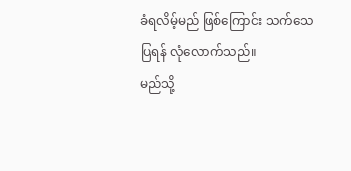ခံရလိမ့်မည် ဖြစ်ကြောင်း သက်သေပြရန် လုံလောက်သည်။
မည်သို့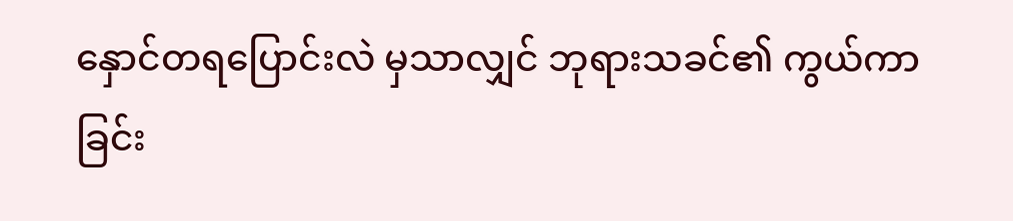နှောင်တရပြောင်းလဲ မှသာလျှင် ဘုရားသခင်၏ ကွယ်ကာခြင်း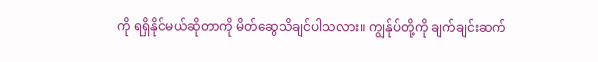ကို ရရှိနိုင်မယ်ဆိုတာကို မိတ်ဆွေသိချင်ပါသလား။ ကျွန်ုပ်တို့ကို ချက်ချင်းဆက်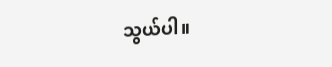သွယ်ပါ။